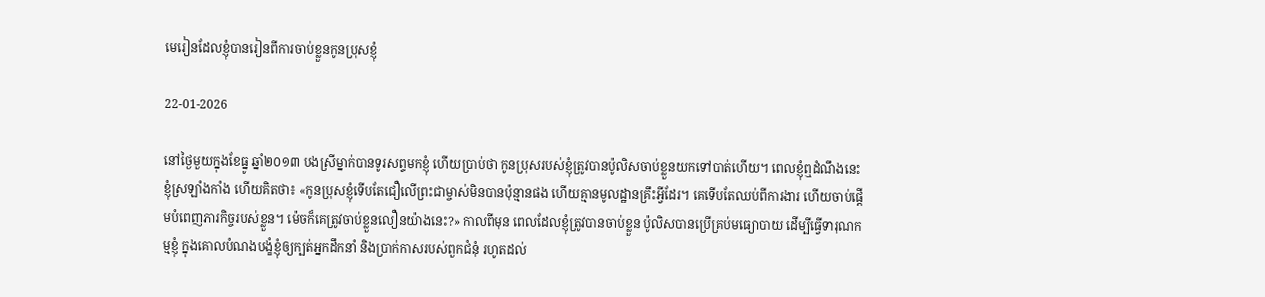មេរៀនដែលខ្ញុំបានរៀនពីការចាប់ខ្លួនកូនប្រុសខ្ញុំ

22-01-2026

នៅថ្ងៃមួយក្នុងខែធ្នូ ឆ្នាំ២០១៣ បងស្រីម្នាក់បានទូរសព្ទមកខ្ញុំ ហើយប្រាប់ថា កូនប្រុសរបស់ខ្ញុំត្រូវបានប៉ូលិសចាប់ខ្លួនយកទៅបាត់ហើយ។ ពេលខ្ញុំឮដំណឹងនេះ ខ្ញុំស្រឡាំងកាំង ហើយគិតថា៖ «កូនប្រុសខ្ញុំទើបតែជឿលើព្រះជាម្ចាស់មិនបានប៉ុន្មានផង ហើយគ្មានមូលដ្ឋានគ្រឹះអ្វីដែរ។ គេទើបតែឈប់ពីការងារ ហើយចាប់ផ្ដើមបំពេញភារកិច្ចរបស់ខ្លួន។ ម៉េចក៏គេត្រូវចាប់ខ្លួនលឿនយ៉ាងនេះ?» កាលពីមុន ពេលដែលខ្ញុំត្រូវបានចាប់ខ្លួន ប៉ូលិសបានប្រើគ្រប់មធ្យោបាយ ដើម្បីធ្វើទារុណកម្មខ្ញុំ ក្នុងគោលបំណងបង្ខំខ្ញុំឲ្យក្បត់អ្នកដឹកនាំ និងប្រាក់កាសរបស់ពួកជំនុំ រហូតដល់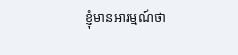ខ្ញុំមានអារម្មណ៍ថា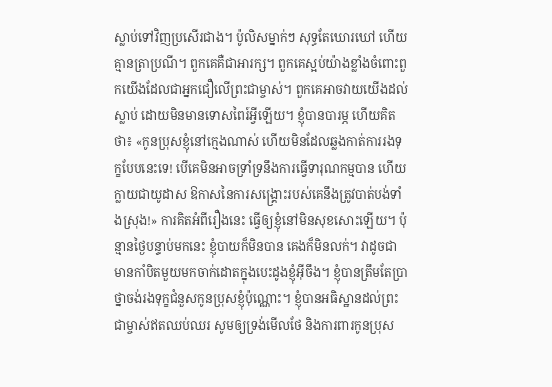ស្លាប់ទៅវិញប្រសើរជាង។ ប៉ូលិសម្នាក់ៗ សុទ្ធតែឃោរឃៅ ហើយគ្មានត្រាប្រណី។ ពួកគេគឺជាអារក្ស។ ពួកគេស្អប់យ៉ាងខ្លាំងចំពោះពួកយើងដែលជាអ្នកជឿលើព្រះជាម្ចាស់។ ពួកគេអាចវាយយើងដល់ស្លាប់ ដោយមិនមានទោសពៃរ៍អ្វីឡើយ។ ខ្ញុំបានបារម្ភ ហើយគិតថា៖ «កូនប្រុសខ្ញុំនៅក្មេងណាស់ ហើយមិនដែលឆ្លងកាត់ការរងទុក្ខបែបនេះទេ! បើគេមិនអាចទ្រាំទ្រនឹងការធ្វើទារុណកម្មបាន ហើយក្លាយជាយូដាស ឱកាសនៃការសង្គ្រោះរបស់គេនឹងត្រូវបាត់បង់ទាំងស្រុង!» ការគិតអំពីរឿងនេះ ធ្វើឲ្យខ្ញុំនៅមិនសុខសោះឡើយ។ ប៉ុន្មានថ្ងៃបន្ទាប់មកនេះ ខ្ញុំបាយក៏មិនបាន គេងក៏មិនលក់។ វាដូចជាមានកាំបិតមួយមកចាក់ដោតក្នុងបេះដូងខ្ញុំអ៊ីចឹង។ ខ្ញុំបានត្រឹមតែប្រាថ្នាចង់រងទុក្ខជំនួសកូនប្រុសខ្ញុំប៉ុណ្ណោះ។ ខ្ញុំបានអធិស្ឋានដល់ព្រះជាម្ចាស់ឥតឈប់ឈរ សូមឲ្យទ្រង់មើលថែ និងការពារកូនប្រុស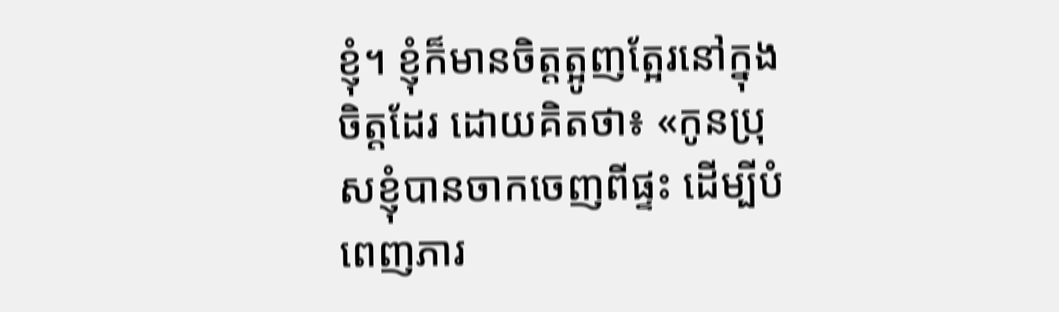ខ្ញុំ។ ខ្ញុំក៏មានចិត្តត្អូញត្អែរនៅក្នុងចិត្តដែរ ដោយគិតថា៖ «កូនប្រុសខ្ញុំបានចាកចេញពីផ្ទះ ដើម្បីបំពេញភារ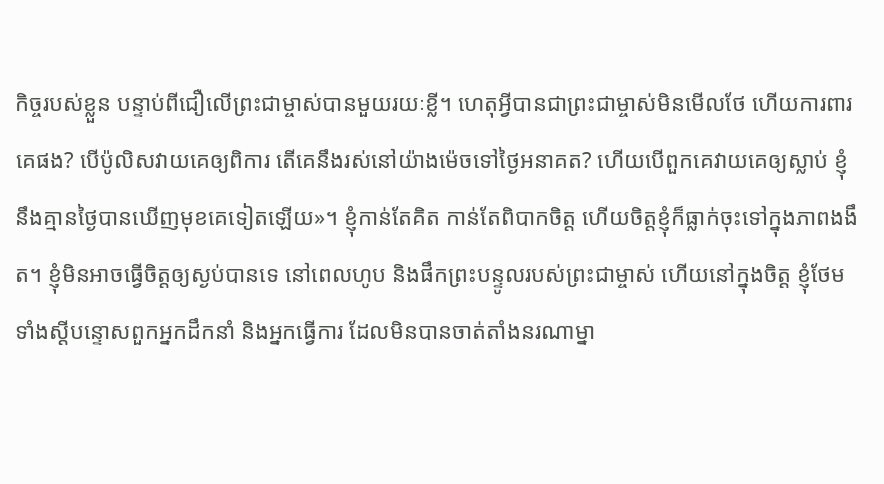កិច្ចរបស់ខ្លួន បន្ទាប់ពីជឿលើព្រះជាម្ចាស់បានមួយរយៈខ្លី។ ហេតុអ្វីបានជាព្រះជាម្ចាស់មិនមើលថែ ហើយការពារគេផង? បើប៉ូលិសវាយគេឲ្យពិការ តើគេនឹងរស់នៅយ៉ាងម៉េចទៅថ្ងៃអនាគត? ហើយបើពួកគេវាយគេឲ្យស្លាប់ ខ្ញុំនឹងគ្មានថ្ងៃបានឃើញមុខគេទៀតឡើយ»។ ខ្ញុំកាន់តែគិត កាន់តែពិបាកចិត្ត ហើយចិត្តខ្ញុំក៏ធ្លាក់ចុះទៅក្នុងភាពងងឹត។ ខ្ញុំមិនអាចធ្វើចិត្តឲ្យស្ងប់បានទេ នៅពេលហូប និងផឹកព្រះបន្ទូលរបស់ព្រះជាម្ចាស់ ហើយនៅក្នុងចិត្ត ខ្ញុំថែមទាំងស្ដីបន្ទោសពួកអ្នកដឹកនាំ និងអ្នកធ្វើការ ដែលមិនបានចាត់តាំងនរណាម្នា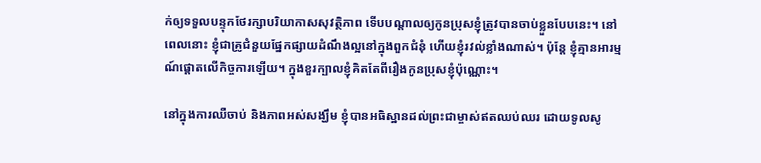ក់ឲ្យទទួលបន្ទុកថែរក្សាបរិយាកាសសុវត្ថិភាព ទើបបណ្ដាលឲ្យកូនប្រុសខ្ញុំត្រូវបានចាប់ខ្លួនបែបនេះ។ នៅពេលនោះ ខ្ញុំជាគ្រូជំនួយផ្នែកផ្សាយដំណឹងល្អនៅក្នុងពួកជំនុំ ហើយខ្ញុំរវល់ខ្លាំងណាស់។ ប៉ុន្តែ ខ្ញុំគ្មានអារម្មណ៍ផ្ដោតលើកិច្ចការឡើយ។ ក្នុងខួរក្បាលខ្ញុំគិតតែពីរឿងកូនប្រុសខ្ញុំប៉ុណ្ណោះ។

នៅក្នុងការឈឺចាប់ និងភាពអស់សង្ឃឹម ខ្ញុំបានអធិស្ឋានដល់ព្រះជាម្ចាស់ឥតឈប់ឈរ ដោយទូលសូ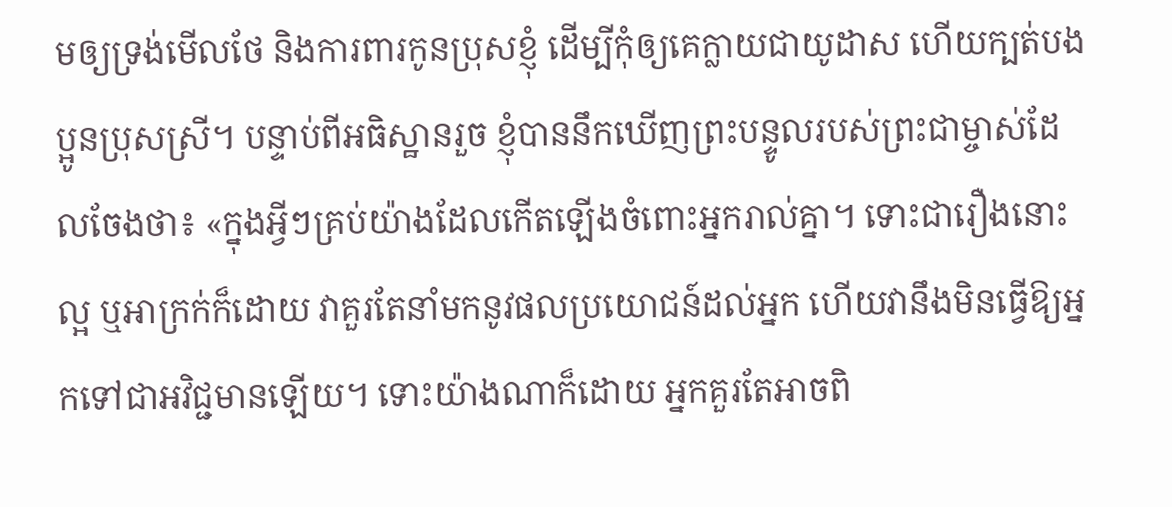មឲ្យទ្រង់មើលថែ និងការពារកូនប្រុសខ្ញុំ ដើម្បីកុំឲ្យគេក្លាយជាយូដាស ហើយក្បត់បងប្អូនប្រុសស្រី។ បន្ទាប់ពីអធិស្ឋានរួច ខ្ញុំបាននឹកឃើញព្រះបន្ទូលរបស់ព្រះជាម្ចាស់ដែលចែងថា៖ «ក្នុងអ្វីៗគ្រប់យ៉ាងដែលកើតឡើងចំពោះអ្នករាល់គ្នា។ ទោះជារឿងនោះល្អ ឬអាក្រក់ក៏ដោយ វាគួរតែនាំមកនូវផលប្រយោជន៍ដល់អ្នក ហើយវានឹងមិនធ្វើឱ្យអ្នកទៅជាអវិជ្ជមានឡើយ។ ទោះយ៉ាងណាក៏ដោយ អ្នកគួរតែអាចពិ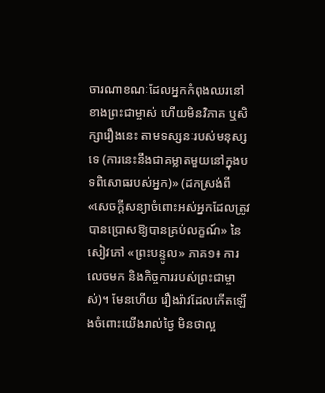ចារណាខណៈដែលអ្នកកំពុងឈរនៅខាងព្រះជាម្ចាស់ ហើយមិនវិភាគ ឬសិក្សារឿងនេះ តាមទស្សនៈរបស់មនុស្សទេ (ការនេះនឹងជាគម្លាតមួយនៅក្នុងបទពិសោធរបស់អ្នក)» (ដកស្រង់ពី «សេចក្តីសន្យាចំពោះអស់អ្នកដែលត្រូវបានប្រោសឱ្យបានគ្រប់លក្ខណ៍» នៃសៀវភៅ «ព្រះបន្ទូល» ភាគ១៖ ការលេចមក និងកិច្ចការរបស់ព្រះជាម្ចាស់)។ មែនហើយ រឿងរ៉ាវដែលកើតឡើងចំពោះយើងរាល់ថ្ងៃ មិនថាល្អ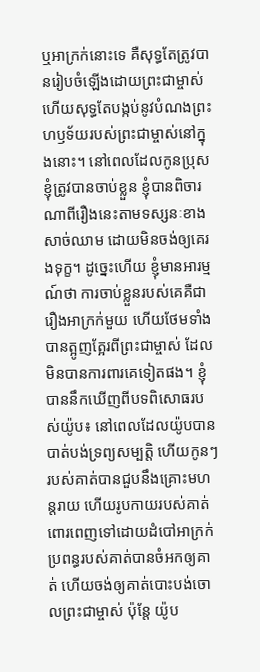ឬអាក្រក់នោះទេ គឺសុទ្ធតែត្រូវបានរៀបចំឡើងដោយព្រះជាម្ចាស់ ហើយសុទ្ធតែបង្កប់នូវបំណងព្រះហឫទ័យរបស់ព្រះជាម្ចាស់នៅក្នុងនោះ។ នៅពេលដែលកូនប្រុសខ្ញុំត្រូវបានចាប់ខ្លួន ខ្ញុំបានពិចារណាពីរឿងនេះតាមទស្សនៈខាងសាច់ឈាម ដោយមិនចង់ឲ្យគេរងទុក្ខ។ ដូច្នេះហើយ ខ្ញុំមានអារម្មណ៍ថា ការចាប់ខ្លួនរបស់គេគឺជារឿងអាក្រក់មួយ ហើយថែមទាំងបានត្អូញត្អែរពីព្រះជាម្ចាស់ ដែលមិនបានការពារគេទៀតផង។ ខ្ញុំបាននឹកឃើញពីបទពិសោធរបស់យ៉ូប៖ នៅពេលដែលយ៉ូបបានបាត់បង់ទ្រព្យសម្បត្តិ ហើយកូនៗរបស់គាត់បានជួបនឹងគ្រោះមហន្តរាយ ហើយរូបកាយរបស់គាត់ពោរពេញទៅដោយដំបៅអាក្រក់ ប្រពន្ធរបស់គាត់បានចំអកឲ្យគាត់ ហើយចង់ឲ្យគាត់បោះបង់ចោលព្រះជាម្ចាស់ ប៉ុន្តែ យ៉ូប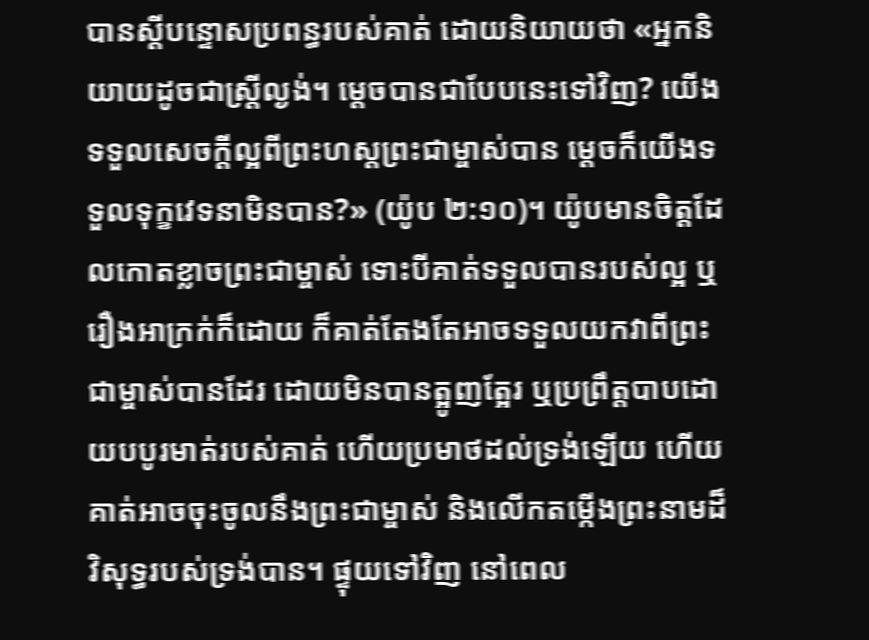បានស្ដីបន្ទោសប្រពន្ធរបស់គាត់ ដោយនិយាយថា «អ្នកនិយាយដូចជាស្ត្រីល្ងង់។ ម្តេចបានជាបែបនេះទៅវិញ? យើងទទួលសេចក្ដីល្អពីព្រះហស្តព្រះជាម្ចាស់បាន ម្ដេចក៏យើងទទួលទុក្ខវេទនាមិនបាន?» (យ៉ូប ២:១០)។ យ៉ូបមានចិត្តដែលកោតខ្លាចព្រះជាម្ចាស់ ទោះបីគាត់ទទួលបានរបស់ល្អ ឬរឿងអាក្រក់ក៏ដោយ ក៏គាត់តែងតែអាចទទួលយកវាពីព្រះជាម្ចាស់បានដែរ ដោយមិនបានត្អូញត្អែរ ឬប្រព្រឹត្តបាបដោយបបូរមាត់របស់គាត់ ហើយប្រមាថដល់ទ្រង់ឡើយ ហើយគាត់អាចចុះចូលនឹងព្រះជាម្ចាស់ និងលើកតម្កើងព្រះនាមដ៏វិសុទ្ធរបស់ទ្រង់បាន។ ផ្ទុយទៅវិញ នៅពេល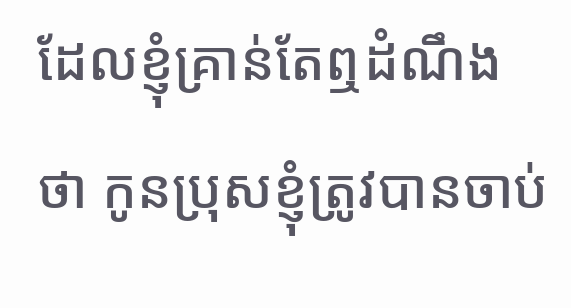ដែលខ្ញុំគ្រាន់តែឮដំណឹងថា កូនប្រុសខ្ញុំត្រូវបានចាប់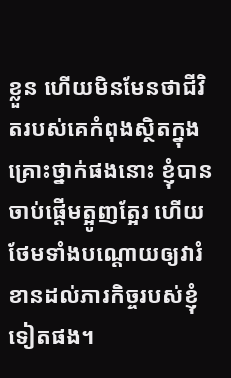ខ្លួន ហើយមិនមែនថាជីវិតរបស់គេកំពុងស្ថិតក្នុងគ្រោះថ្នាក់ផងនោះ ខ្ញុំបានចាប់ផ្ដើមត្អូញត្អែរ ហើយថែមទាំងបណ្ដោយឲ្យវារំខានដល់ភារកិច្ចរបស់ខ្ញុំទៀតផង។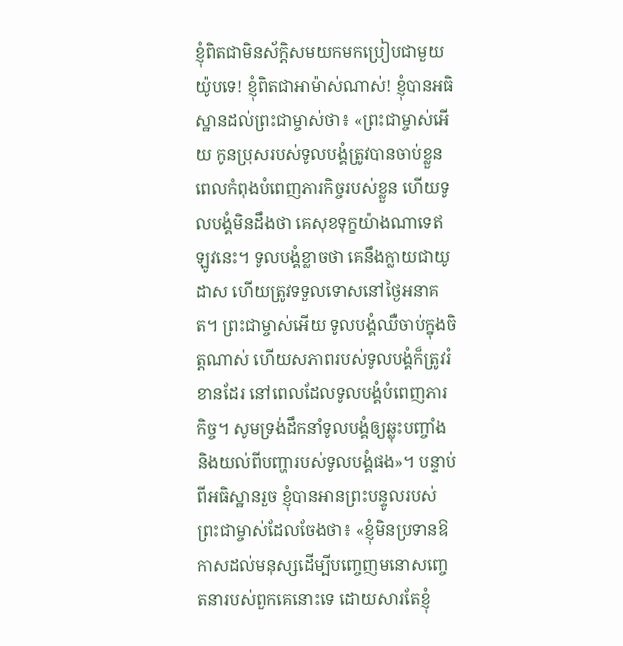ខ្ញុំពិតជាមិនស័ក្តិសមយកមកប្រៀបជាមួយយ៉ូបទេ! ខ្ញុំពិតជាអាម៉ាស់ណាស់! ខ្ញុំបានអធិស្ឋានដល់ព្រះជាម្ចាស់ថា៖ «ព្រះជាម្ចាស់អើយ កូនប្រុសរបស់ទូលបង្គំត្រូវបានចាប់ខ្លួន ពេលកំពុងបំពេញភារកិច្ចរបស់ខ្លួន ហើយទូលបង្គំមិនដឹងថា គេសុខទុក្ខយ៉ាងណាទេឥឡូវនេះ។ ទូលបង្គំខ្លាចថា គេនឹងក្លាយជាយូដាស ហើយត្រូវទទួលទោសនៅថ្ងៃអនាគត។ ព្រះជាម្ចាស់អើយ ទូលបង្គំឈឺចាប់ក្នុងចិត្តណាស់ ហើយសភាពរបស់ទូលបង្គំក៏ត្រូវរំខានដែរ នៅពេលដែលទូលបង្គំបំពេញភារកិច្ច។ សូមទ្រង់ដឹកនាំទូលបង្គំឲ្យឆ្លុះបញ្ចាំង និងយល់ពីបញ្ហារបស់ទូលបង្គំផង»។ បន្ទាប់ពីអធិស្ឋានរួច ខ្ញុំបានអានព្រះបន្ទូលរបស់ព្រះជាម្ចាស់ដែលចែងថា៖ «ខ្ញុំមិនប្រទានឱកាសដល់មនុស្សដើម្បីបញ្ចេញមនោសញ្ចេតនារបស់ពួកគេនោះទេ ដោយសារតែខ្ញុំ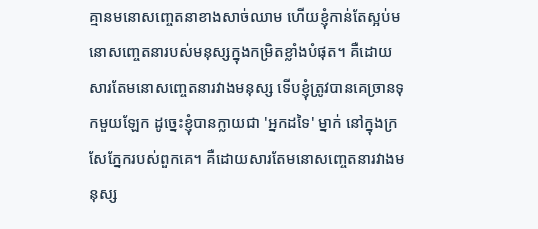គ្មានមនោសញ្ចេតនាខាងសាច់ឈាម ហើយខ្ញុំកាន់តែស្អប់មនោសញ្ចេតនារបស់មនុស្សក្នុងកម្រិតខ្លាំងបំផុត។ គឺដោយសារតែមនោសញ្ចេតនារវាងមនុស្ស ទើបខ្ញុំត្រូវបានគេច្រានទុកមួយឡែក ដូច្នេះខ្ញុំបានក្លាយជា 'អ្នកដទៃ' ម្នាក់ នៅក្នុងក្រសែភ្នែករបស់ពួកគេ។ គឺដោយសារតែមនោសញ្ចេតនារវាងមនុស្ស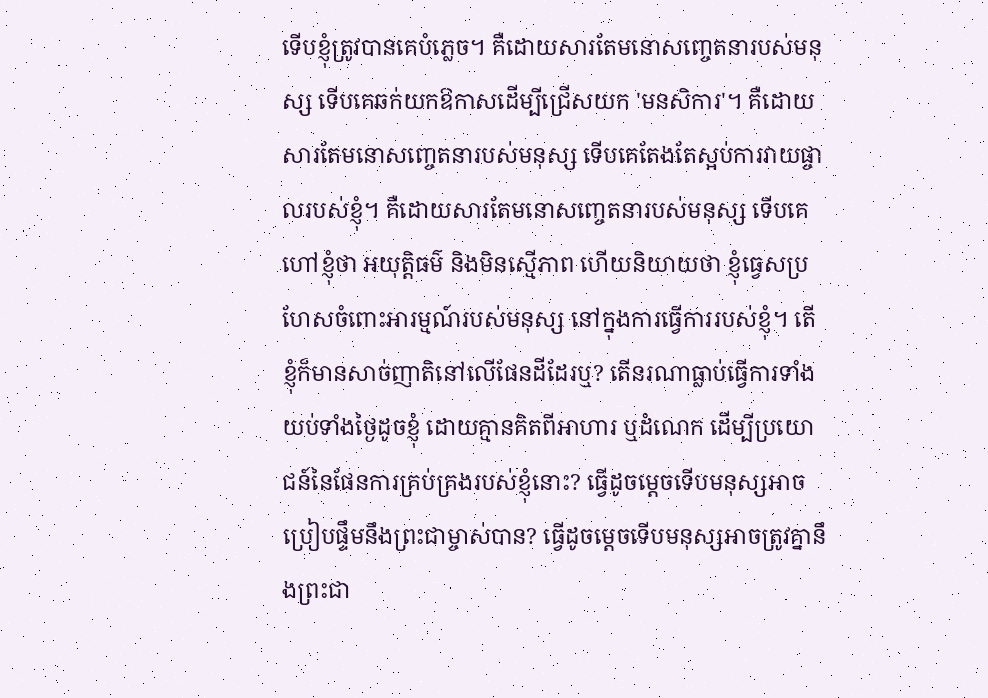ទើបខ្ញុំត្រូវបានគេបំភ្លេច។ គឺដោយសារតែមនោសញ្ចេតនារបស់មនុស្ស ទើបគេឆក់យកឱកាសដើម្បីជ្រើសយក 'មនសិការ'។ គឺដោយសារតែមនោសញ្ចេតនារបស់មនុស្ស ទើបគេតែងតែស្អប់ការវាយផ្ចាលរបស់ខ្ញុំ។ គឺដោយសារតែមនោសញ្ចេតនារបស់មនុស្ស ទើបគេហៅខ្ញុំថា អយុត្តិធម៌ និងមិនស្មើភាព ហើយនិយាយថា ខ្ញុំធ្វេសប្រហែសចំពោះអារម្មណ៍របស់មនុស្ស នៅក្នុងការធ្វើការរបស់ខ្ញុំ។ តើខ្ញុំក៏មានសាច់ញាតិនៅលើផែនដីដែរឬ? តើនរណាធ្លាប់ធ្វើការទាំងយប់ទាំងថ្ងៃដូចខ្ញុំ ដោយគ្មានគិតពីអាហារ ឬដំណេក ដើម្បីប្រយោជន៍នៃផែនការគ្រប់គ្រងរបស់ខ្ញុំនោះ? ធ្វើដូចម្តេចទើបមនុស្សអាចប្រៀបផ្ទឹមនឹងព្រះជាម្ចាស់បាន? ធ្វើដូចម្តេចទើបមនុស្សអាចត្រូវគ្នានឹងព្រះជា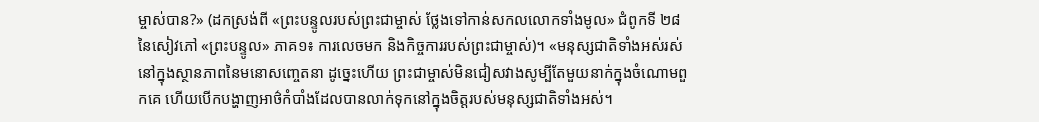ម្ចាស់បាន?» (ដកស្រង់ពី «ព្រះបន្ទូលរបស់ព្រះជាម្ចាស់ ថ្លែងទៅកាន់សកលលោកទាំងមូល» ជំពូកទី ២៨ នៃសៀវភៅ «ព្រះបន្ទូល» ភាគ១៖ ការលេចមក និងកិច្ចការរបស់ព្រះជាម្ចាស់)។ «មនុស្សជាតិទាំងអស់រស់នៅក្នុងស្ថានភាពនៃមនោសញ្ចេតនា ដូច្នេះហើយ ព្រះជាម្ចាស់មិនជៀសវាងសូម្បីតែមួយនាក់ក្នុងចំណោមពួកគេ ហើយបើកបង្ហាញអាថ៌កំបាំងដែលបានលាក់ទុកនៅក្នុងចិត្តរបស់មនុស្សជាតិទាំងអស់។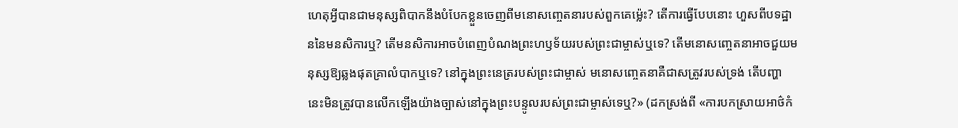ហេតុអ្វីបានជាមនុស្សពិបាកនឹងបំបែកខ្លួនចេញពីមនោសញ្ចេតនារបស់ពួកគេម្ល៉េះ? តើការធ្វើបែបនោះ ហួសពីបទដ្ឋាននៃមនសិការឬ? តើមនសិការអាចបំពេញបំណងព្រះហឫទ័យរបស់ព្រះជាម្ចាស់ឬទេ? តើមនោសញ្ចេតនាអាចជួយមនុស្សឱ្យឆ្លងផុតគ្រាលំបាកឬទេ? នៅក្នុងព្រះនេត្ររបស់ព្រះជាម្ចាស់ មនោសញ្ចេតនាគឺជាសត្រូវរបស់ទ្រង់ តើបញ្ហានេះមិនត្រូវបានលើកឡើងយ៉ាងច្បាស់នៅក្នុងព្រះបន្ទូលរបស់ព្រះជាម្ចាស់ទេឬ?» (ដកស្រង់ពី «ការបកស្រាយអាថ៌កំ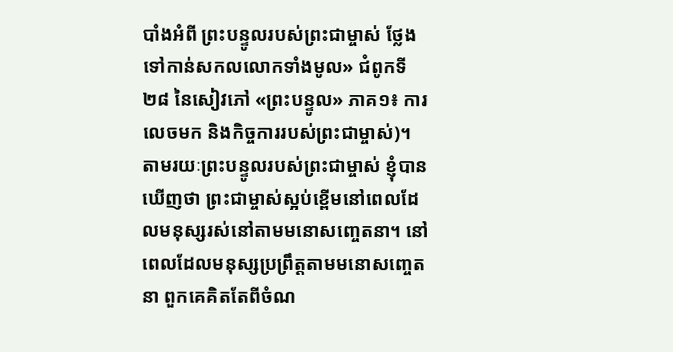បាំងអំពី ព្រះបន្ទូលរបស់ព្រះជាម្ចាស់ ថ្លែងទៅកាន់សកលលោកទាំងមូល» ជំពូកទី ២៨ នៃសៀវភៅ «ព្រះបន្ទូល» ភាគ១៖ ការលេចមក និងកិច្ចការរបស់ព្រះជាម្ចាស់)។ តាមរយៈព្រះបន្ទូលរបស់ព្រះជាម្ចាស់ ខ្ញុំបានឃើញថា ព្រះជាម្ចាស់ស្អប់ខ្ពើមនៅពេលដែលមនុស្សរស់នៅតាមមនោសញ្ចេតនា។ នៅពេលដែលមនុស្សប្រព្រឹត្តតាមមនោសញ្ចេតនា ពួកគេគិតតែពីចំណ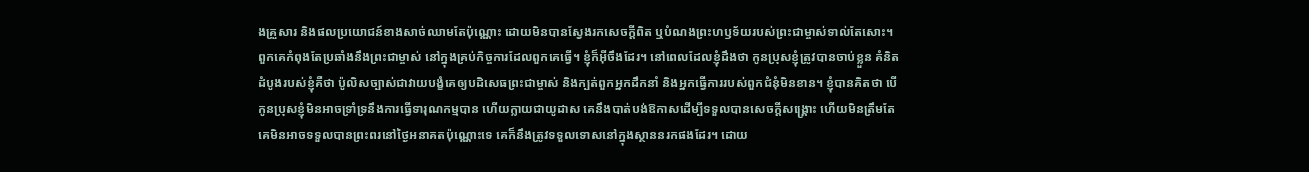ងគ្រួសារ និងផលប្រយោជន៍ខាងសាច់ឈាមតែប៉ុណ្ណោះ ដោយមិនបានស្វែងរកសេចក្ដីពិត ឬបំណងព្រះហឫទ័យរបស់ព្រះជាម្ចាស់ទាល់តែសោះ។ ពួកគេកំពុងតែប្រឆាំងនឹងព្រះជាម្ចាស់ នៅក្នុងគ្រប់កិច្ចការដែលពួកគេធ្វើ។ ខ្ញុំក៏អ៊ីចឹងដែរ។ នៅពេលដែលខ្ញុំដឹងថា កូនប្រុសខ្ញុំត្រូវបានចាប់ខ្លួន គំនិតដំបូងរបស់ខ្ញុំគឺថា ប៉ូលិសច្បាស់ជាវាយបង្ខំគេឲ្យបដិសេធព្រះជាម្ចាស់ និងក្បត់ពួកអ្នកដឹកនាំ និងអ្នកធ្វើការរបស់ពួកជំនុំមិនខាន។ ខ្ញុំបានគិតថា បើកូនប្រុសខ្ញុំមិនអាចទ្រាំទ្រនឹងការធ្វើទារុណកម្មបាន ហើយក្លាយជាយូដាស គេនឹងបាត់បង់ឱកាសដើម្បីទទួលបានសេចក្ដីសង្រ្គោះ ហើយមិនត្រឹមតែគេមិនអាចទទួលបានព្រះពរនៅថ្ងៃអនាគតប៉ុណ្ណោះទេ គេក៏នឹងត្រូវទទួលទោសនៅក្នុងស្ថាននរកផងដែរ។ ដោយ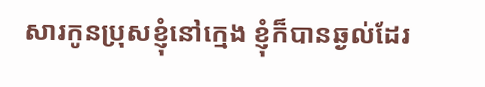សារកូនប្រុសខ្ញុំនៅក្មេង ខ្ញុំក៏បានឆ្ងល់ដែរ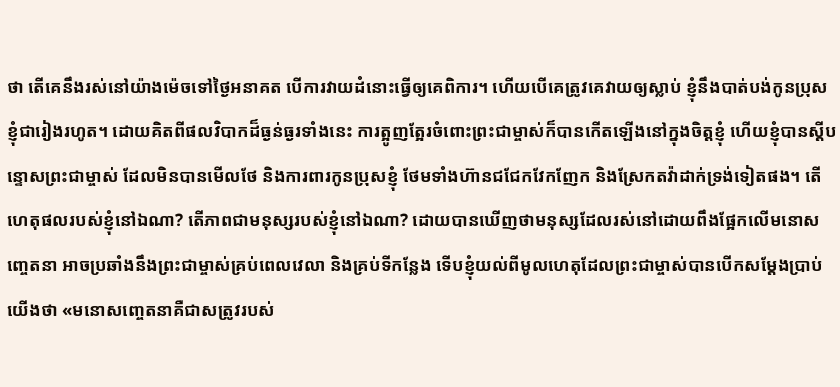ថា តើគេនឹងរស់នៅយ៉ាងម៉េចទៅថ្ងៃអនាគត បើការវាយដំនោះធ្វើឲ្យគេពិការ។ ហើយបើគេត្រូវគេវាយឲ្យស្លាប់ ខ្ញុំនឹងបាត់បង់កូនប្រុសខ្ញុំជារៀងរហូត។ ដោយគិតពីផលវិបាកដ៏ធ្ងន់ធ្ងរទាំងនេះ ការត្អូញត្អែរចំពោះព្រះជាម្ចាស់ក៏បានកើតឡើងនៅក្នុងចិត្តខ្ញុំ ហើយខ្ញុំបានស្ដីបន្ទោសព្រះជាម្ចាស់ ដែលមិនបានមើលថែ និងការពារកូនប្រុសខ្ញុំ ថែមទាំងហ៊ានជជែកវែកញែក និងស្រែកតវ៉ាដាក់ទ្រង់ទៀតផង។ តើហេតុផលរបស់ខ្ញុំនៅឯណា? តើភាពជាមនុស្សរបស់ខ្ញុំនៅឯណា? ដោយបានឃើញថាមនុស្សដែលរស់នៅដោយពឹងផ្អែកលើមនោសញ្ចេតនា អាចប្រឆាំងនឹងព្រះជាម្ចាស់គ្រប់ពេលវេលា និងគ្រប់ទីកន្លែង ទើបខ្ញុំយល់ពីមូលហេតុដែលព្រះជាម្ចាស់បានបើកសម្ដែងប្រាប់យើងថា «មនោសញ្ចេតនាគឺជាសត្រូវរបស់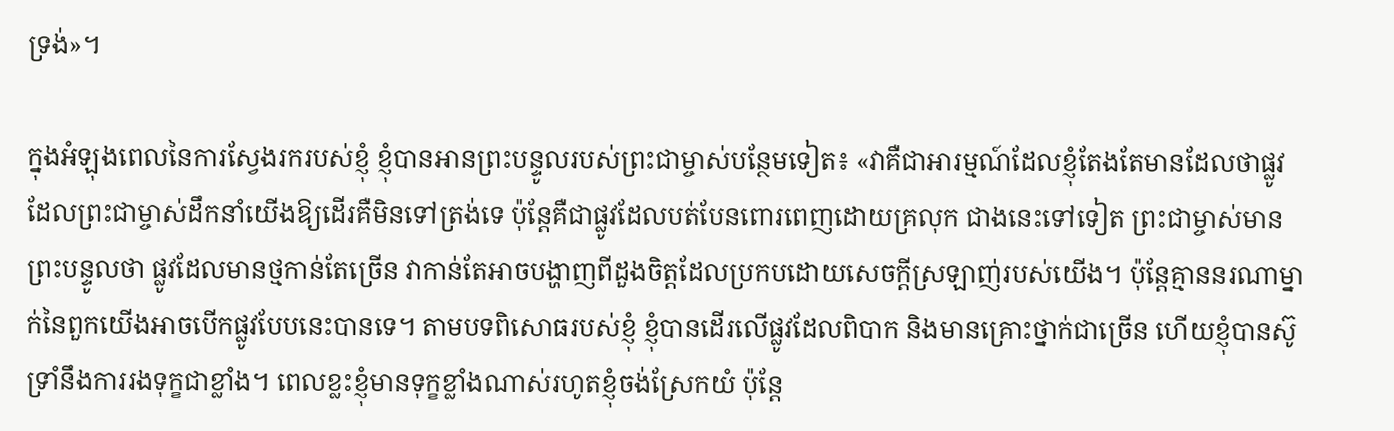ទ្រង់»។

ក្នុងអំឡុងពេលនៃការស្វែងរករបស់ខ្ញុំ ខ្ញុំបានអានព្រះបន្ទូលរបស់ព្រះជាម្ចាស់បន្ថែមទៀត៖ «វាគឺជាអារម្មណ៍ដែលខ្ញុំតែងតែមានដែលថាផ្លូវដែលព្រះជាម្ចាស់ដឹកនាំយើងឱ្យដើរគឺមិនទៅត្រង់ទេ ប៉ុន្តែគឺជាផ្លូវដែលបត់បែនពោរពេញដោយគ្រលុក ជាងនេះទៅទៀត ព្រះជាម្ចាស់មានព្រះបន្ទូលថា ផ្លូវដែលមានថ្មកាន់តែច្រើន វាកាន់តែអាចបង្ហាញពីដួងចិត្តដែលប្រកបដោយសេចក្តីស្រឡាញ់របស់យើង។ ប៉ុន្តែគ្មាននរណាម្នាក់នៃពួកយើងអាចបើកផ្លូវបែបនេះបានទេ។ តាមបទពិសោធរបស់ខ្ញុំ ខ្ញុំបានដើរលើផ្លូវដែលពិបាក និងមានគ្រោះថ្នាក់ជាច្រើន ហើយខ្ញុំបានស៊ូទ្រាំនឹងការរងទុក្ខជាខ្លាំង។ ពេលខ្លះខ្ញុំមានទុក្ខខ្លាំងណាស់រហូតខ្ញុំចង់ស្រែកយំ ប៉ុន្តែ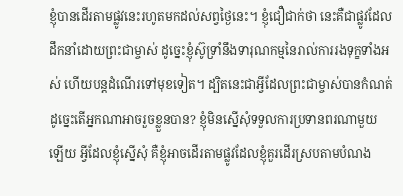ខ្ញុំបានដើរតាមផ្លូវនេះរហូតមកដល់សព្វថ្ងៃនេះ។ ខ្ញុំជឿជាក់ថា នេះគឺជាផ្លូវដែលដឹកនាំដោយព្រះជាម្ចាស់ ដូច្នេះខ្ញុំស៊ូទ្រាំនឹងទារុណកម្មនៃរាល់ការរងទុក្ខទាំងអស់ ហើយបន្តដំណើរទៅមុខទៀត។ ដ្បិតនេះជាអ្វីដែលព្រះជាម្ចាស់បានកំណត់ ដូច្នេះតើអ្នកណាអាចរួចខ្លួនបាន? ខ្ញុំមិនស្នើសុំទទួលការប្រទានពរណាមួយឡើយ អ្វីដែលខ្ញុំស្នើសុំ គឺខ្ញុំអាចដើរតាមផ្លូវដែលខ្ញុំគួរដើរស្របតាមបំណង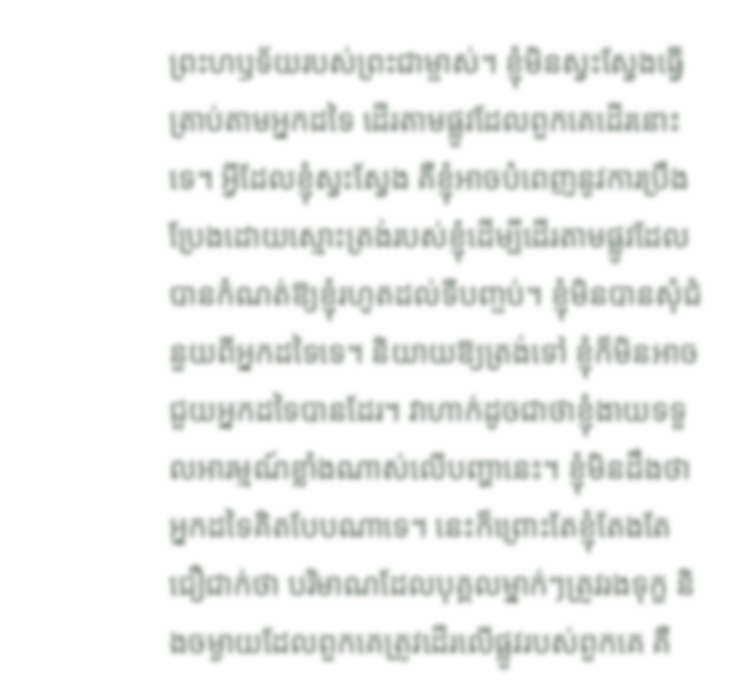ព្រះហឫទ័យរបស់ព្រះជាម្ចាស់។ ខ្ញុំមិនស្វះស្វែងធ្វើត្រាប់តាមអ្នកដទៃ ដើរតាមផ្លូវដែលពួកគេដើរនោះទេ។ អ្វីដែលខ្ញុំស្វះស្វែង គឺខ្ញុំអាចបំពេញនូវការប្រឹងប្រែងដោយស្មោះត្រង់របស់ខ្ញុំដើម្បីដើរតាមផ្លូវដែលបានកំណត់ឱ្យខ្ញុំរហូតដល់ទីបញ្ចប់។ ខ្ញុំមិនបានសុំជំនួយពីអ្នកដទៃទេ។ និយាយឱ្យត្រង់ទៅ ខ្ញុំក៏មិនអាចជួយអ្នកដទៃបានដែរ។ វាហាក់ដូចជាថាខ្ញុំងាយទទួលអារម្មណ៍ខ្លាំងណាស់លើបញ្ហានេះ។ ខ្ញុំមិនដឹងថាអ្នកដទៃគិតបែបណាទេ។ នេះក៏ព្រោះតែខ្ញុំតែងតែជឿជាក់ថា បរិមាណដែលបុគ្គលម្នាក់ៗត្រូវរងទុក្ខ និងចម្ងាយដែលពួកគេត្រូវដើរលើផ្លូវរបស់ពួកគេ គឺ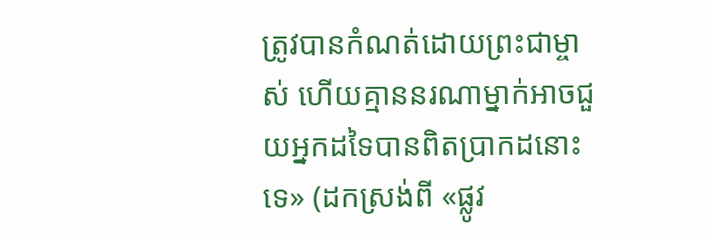ត្រូវបានកំណត់ដោយព្រះជាម្ចាស់ ហើយគ្មាននរណាម្នាក់អាចជួយអ្នកដទៃបានពិតប្រាកដនោះទេ» (ដកស្រង់ពី «ផ្លូវ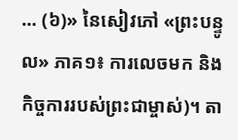... (៦)» នៃសៀវភៅ «ព្រះបន្ទូល» ភាគ១៖ ការលេចមក និងកិច្ចការរបស់ព្រះជាម្ចាស់)។ តា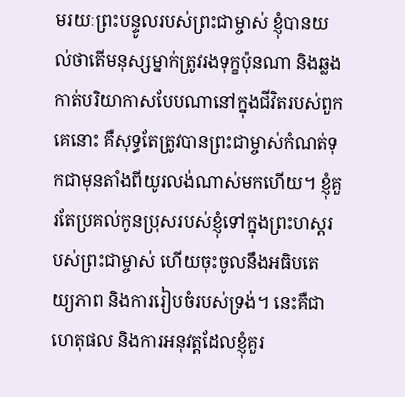មរយៈព្រះបន្ទូលរបស់ព្រះជាម្ចាស់ ខ្ញុំបានយល់ថាតើមនុស្សម្នាក់ត្រូវរងទុក្ខប៉ុនណា និងឆ្លងកាត់បរិយាកាសបែបណានៅក្នុងជីវិតរបស់ពួកគេនោះ គឺសុទ្ធតែត្រូវបានព្រះជាម្ចាស់កំណត់ទុកជាមុនតាំងពីយូរលង់ណាស់មកហើយ។ ខ្ញុំគួរតែប្រគល់កូនប្រុសរបស់ខ្ញុំទៅក្នុងព្រះហស្តរបស់ព្រះជាម្ចាស់ ហើយចុះចូលនឹងអធិបតេយ្យភាព និងការរៀបចំរបស់ទ្រង់។ នេះគឺជាហេតុផល និងការអនុវត្តដែលខ្ញុំគួរ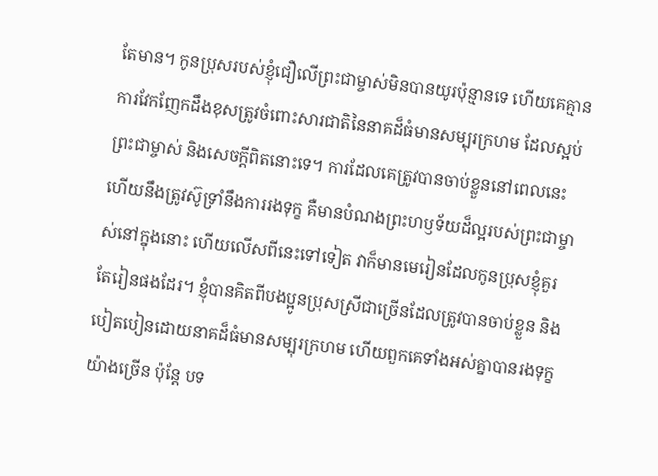តែមាន។ កូនប្រុសរបស់ខ្ញុំជឿលើព្រះជាម្ចាស់មិនបានយូរប៉ុន្មានទេ ហើយគេគ្មានការវែកញែកដឹងខុសត្រូវចំពោះសារជាតិនៃនាគដ៏ធំមានសម្បុរក្រហម ដែលស្អប់ព្រះជាម្ចាស់ និងសេចក្ដីពិតនោះទេ។ ការដែលគេត្រូវបានចាប់ខ្លួននៅពេលនេះ ហើយនឹងត្រូវស៊ូទ្រាំនឹងការរងទុក្ខ គឺមានបំណងព្រះហឫទ័យដ៏ល្អរបស់ព្រះជាម្ចាស់នៅក្នុងនោះ ហើយលើសពីនេះទៅទៀត វាក៏មានមេរៀនដែលកូនប្រុសខ្ញុំគួរតែរៀនផងដែរ។ ខ្ញុំបានគិតពីបងប្អូនប្រុសស្រីជាច្រើនដែលត្រូវបានចាប់ខ្លួន និងបៀតបៀនដោយនាគដ៏ធំមានសម្បុរក្រហម ហើយពួកគេទាំងអស់គ្នាបានរងទុក្ខយ៉ាងច្រើន ប៉ុន្តែ បទ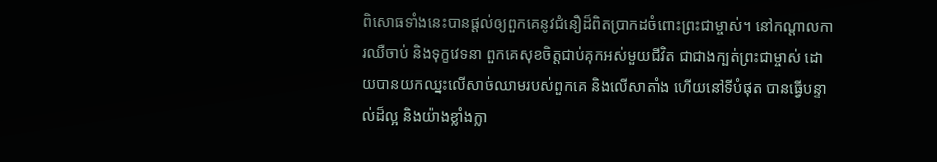ពិសោធទាំងនេះបានផ្ដល់ឲ្យពួកគេនូវជំនឿដ៏ពិតប្រាកដចំពោះព្រះជាម្ចាស់។ នៅកណ្ដាលការឈឺចាប់ និងទុក្ខវេទនា ពួកគេសុខចិត្តជាប់គុកអស់មួយជីវិត ជាជាងក្បត់ព្រះជាម្ចាស់ ដោយបានយកឈ្នះលើសាច់ឈាមរបស់ពួកគេ និងលើសាតាំង ហើយនៅទីបំផុត បានធ្វើបន្ទាល់ដ៏ល្អ និងយ៉ាងខ្លាំងក្លា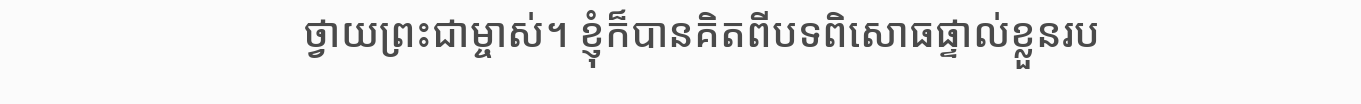ថ្វាយព្រះជាម្ចាស់។ ខ្ញុំក៏បានគិតពីបទពិសោធផ្ទាល់ខ្លួនរប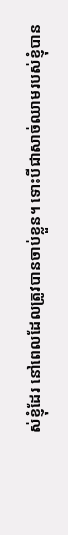ស់ខ្ញុំដែរ នៅពេលដែលត្រូវបានចាប់ខ្លួន។ ទោះបីជាសាច់ឈាមរបស់ខ្ញុំបាន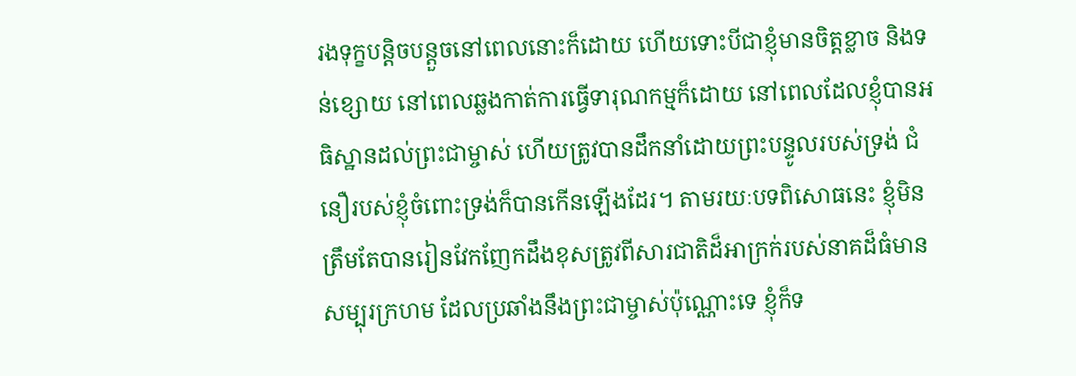រងទុក្ខបន្តិចបន្តួចនៅពេលនោះក៏ដោយ ហើយទោះបីជាខ្ញុំមានចិត្តខ្លាច និងទន់ខ្សោយ នៅពេលឆ្លងកាត់ការធ្វើទារុណកម្មក៏ដោយ នៅពេលដែលខ្ញុំបានអធិស្ឋានដល់ព្រះជាម្ចាស់ ហើយត្រូវបានដឹកនាំដោយព្រះបន្ទូលរបស់ទ្រង់ ជំនឿរបស់ខ្ញុំចំពោះទ្រង់ក៏បានកើនឡើងដែរ។ តាមរយៈបទពិសោធនេះ ខ្ញុំមិនត្រឹមតែបានរៀនវែកញែកដឹងខុសត្រូវពីសារជាតិដ៏អាក្រក់របស់នាគដ៏ធំមានសម្បុរក្រហម ដែលប្រឆាំងនឹងព្រះជាម្ចាស់ប៉ុណ្ណោះទេ ខ្ញុំក៏ទ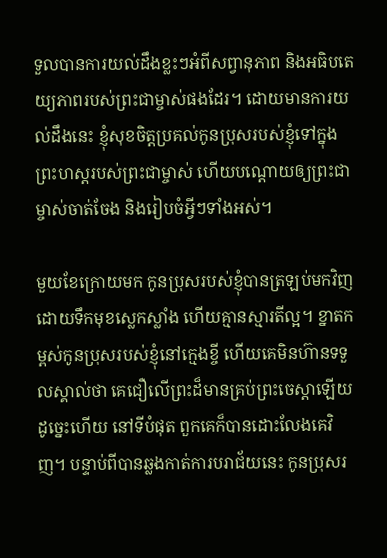ទួលបានការយល់ដឹងខ្លះៗអំពីសព្វានុភាព និងអធិបតេយ្យភាពរបស់ព្រះជាម្ចាស់ផងដែរ។ ដោយមានការយល់ដឹងនេះ ខ្ញុំសុខចិត្តប្រគល់កូនប្រុសរបស់ខ្ញុំទៅក្នុងព្រះហស្តរបស់ព្រះជាម្ចាស់ ហើយបណ្ដោយឲ្យព្រះជាម្ចាស់ចាត់ចែង និងរៀបចំអ្វីៗទាំងអស់។

មួយខែក្រោយមក កូនប្រុសរបស់ខ្ញុំបានត្រឡប់មកវិញ ដោយទឹកមុខស្លេកស្លាំង ហើយគ្មានស្មារតីល្អ។ ខ្នាតកម្ពស់កូនប្រុសរបស់ខ្ញុំនៅក្មេងខ្ចី ហើយគេមិនហ៊ានទទួលស្គាល់ថា គេជឿលើព្រះដ៏មានគ្រប់ព្រះចេស្ដាឡើយ ដូច្នេះហើយ នៅទីបំផុត ពួកគេក៏បានដោះលែងគេវិញ។ បន្ទាប់ពីបានឆ្លងកាត់ការបរាជ័យនេះ កូនប្រុសរ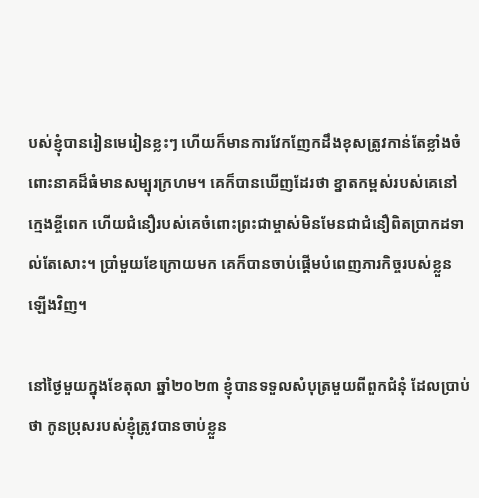បស់ខ្ញុំបានរៀនមេរៀនខ្លះៗ ហើយក៏មានការវែកញែកដឹងខុសត្រូវកាន់តែខ្លាំងចំពោះនាគដ៏ធំមានសម្បុរក្រហម។ គេក៏បានឃើញដែរថា ខ្នាតកម្ពស់របស់គេនៅក្មេងខ្ចីពេក ហើយជំនឿរបស់គេចំពោះព្រះជាម្ចាស់មិនមែនជាជំនឿពិតប្រាកដទាល់តែសោះ។ ប្រាំមួយខែក្រោយមក គេក៏បានចាប់ផ្ដើមបំពេញភារកិច្ចរបស់ខ្លួនឡើងវិញ។

នៅថ្ងៃមួយក្នុងខែតុលា ឆ្នាំ២០២៣ ខ្ញុំបានទទួលសំបុត្រមួយពីពួកជំនុំ ដែលប្រាប់ថា កូនប្រុសរបស់ខ្ញុំត្រូវបានចាប់ខ្លួន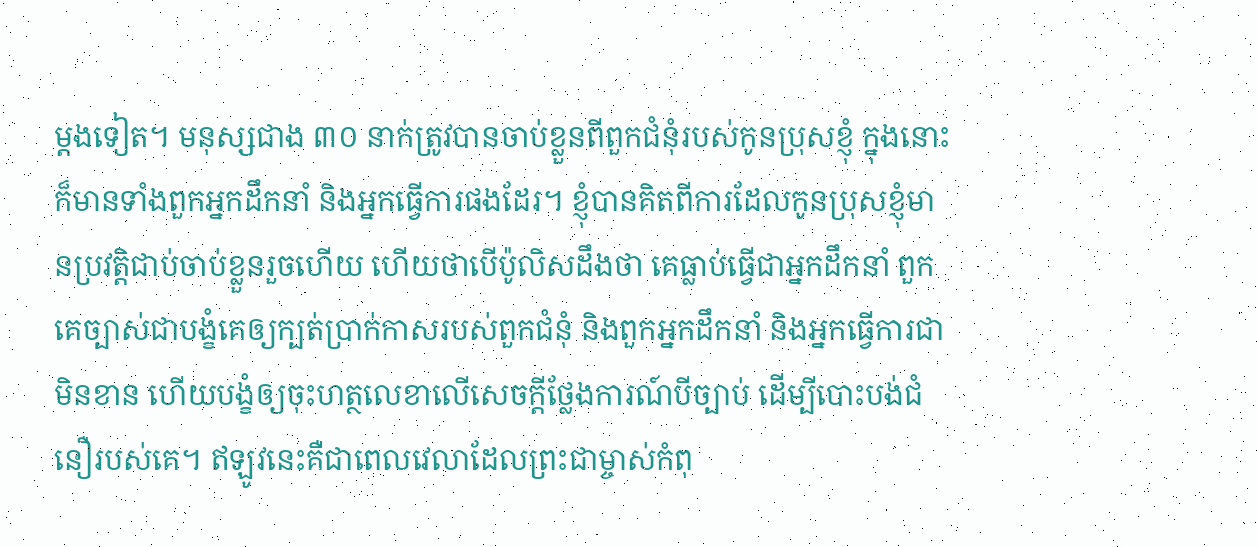ម្ដងទៀត។ មនុស្សជាង ៣០ នាក់ត្រូវបានចាប់ខ្លួនពីពួកជំនុំរបស់កូនប្រុសខ្ញុំ ក្នុងនោះក៏មានទាំងពួកអ្នកដឹកនាំ និងអ្នកធ្វើការផងដែរ។ ខ្ញុំបានគិតពីការដែលកូនប្រុសខ្ញុំមានប្រវត្តិជាប់ចាប់ខ្លួនរួចហើយ ហើយថាបើប៉ូលិសដឹងថា គេធ្លាប់ធ្វើជាអ្នកដឹកនាំ ពួកគេច្បាស់ជាបង្ខំគេឲ្យក្បត់ប្រាក់កាសរបស់ពួកជំនុំ និងពួកអ្នកដឹកនាំ និងអ្នកធ្វើការជាមិនខាន ហើយបង្ខំឲ្យចុះហត្ថលេខាលើសេចក្ដីថ្លែងការណ៍បីច្បាប់ ដើម្បីបោះបង់ជំនឿរបស់គេ។ ឥឡូវនេះគឺជាពេលវេលាដែលព្រះជាម្ចាស់កំពុ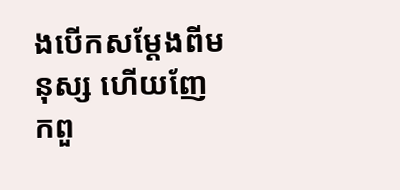ងបើកសម្ដែងពីមនុស្ស ហើយញែកពួ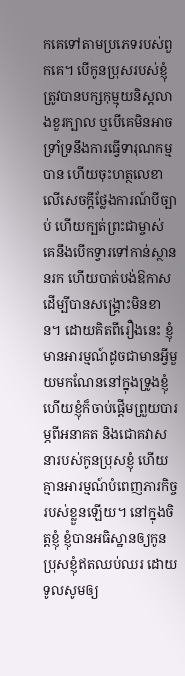កគេទៅតាមប្រភេទរបស់ពួកគេ។ បើកូនប្រុសរបស់ខ្ញុំត្រូវបានបក្សកុម្មុយនិស្តលាងខួរក្បាល ឬបើគេមិនអាចទ្រាំទ្រនឹងការធ្វើទារុណកម្មបាន ហើយចុះហត្ថលេខាលើសេចក្ដីថ្លែងការណ៍បីច្បាប់ ហើយក្បត់ព្រះជាម្ចាស់ គេនឹងបើកទ្វារទៅកាន់ស្ថាននរក ហើយបាត់បង់ឱកាសដើម្បីបានសង្គ្រោះមិនខាន។ ដោយគិតពីរឿងនេះ ខ្ញុំមានអារម្មណ៍ដូចជាមានអ្វីមួយមកណែននៅក្នុងទ្រូងខ្ញុំ ហើយខ្ញុំក៏ចាប់ផ្ដើមព្រួយបារម្ភពីអនាគត និងជោគវាសនារបស់កូនប្រុសខ្ញុំ ហើយគ្មានអារម្មណ៍បំពេញភារកិច្ចរបស់ខ្លួនឡើយ។ នៅក្នុងចិត្តខ្ញុំ ខ្ញុំបានអធិស្ឋានឲ្យកូនប្រុសខ្ញុំឥតឈប់ឈរ ដោយទូលសូមឲ្យ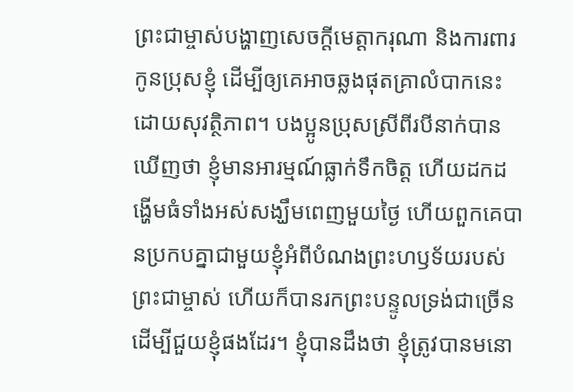ព្រះជាម្ចាស់បង្ហាញសេចក្ដីមេត្តាករុណា និងការពារកូនប្រុសខ្ញុំ ដើម្បីឲ្យគេអាចឆ្លងផុតគ្រាលំបាកនេះដោយសុវត្ថិភាព។ បងប្អូនប្រុសស្រីពីរបីនាក់បានឃើញថា ខ្ញុំមានអារម្មណ៍ធ្លាក់ទឹកចិត្ត ហើយដកដង្ហើមធំទាំងអស់សង្ឃឹមពេញមួយថ្ងៃ ហើយពួកគេបានប្រកបគ្នាជាមួយខ្ញុំអំពីបំណងព្រះហឫទ័យរបស់ព្រះជាម្ចាស់ ហើយក៏បានរកព្រះបន្ទូលទ្រង់ជាច្រើនដើម្បីជួយខ្ញុំផងដែរ។ ខ្ញុំបានដឹងថា ខ្ញុំត្រូវបានមនោ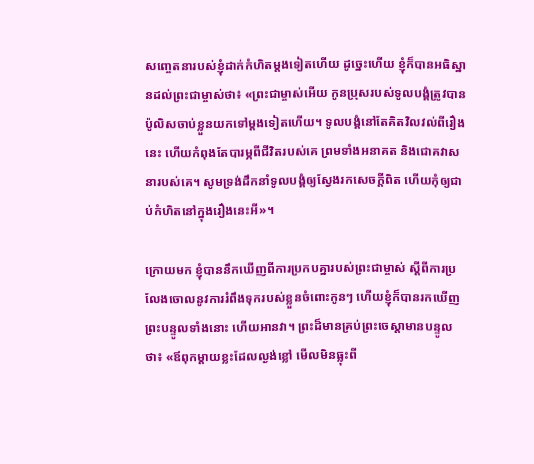សញ្ចេតនារបស់ខ្ញុំដាក់កំហិតម្ដងទៀតហើយ ដូច្នេះហើយ ខ្ញុំក៏បានអធិស្ឋានដល់ព្រះជាម្ចាស់ថា៖ «ព្រះជាម្ចាស់អើយ កូនប្រុសរបស់ទូលបង្គំត្រូវបានប៉ូលិសចាប់ខ្លួនយកទៅម្ដងទៀតហើយ។ ទូលបង្គំនៅតែគិតវិលវល់ពីរឿងនេះ ហើយកំពុងតែបារម្ភពីជីវិតរបស់គេ ព្រមទាំងអនាគត និងជោគវាសនារបស់គេ។ សូមទ្រង់ដឹកនាំទូលបង្គំឲ្យស្វែងរកសេចក្ដីពិត ហើយកុំឲ្យជាប់កំហិតនៅក្នុងរឿងនេះអី»។

ក្រោយមក ខ្ញុំបាននឹកឃើញពីការប្រកបគ្នារបស់ព្រះជាម្ចាស់ ស្តីពីការប្រលែងចោលនូវការរំពឹងទុករបស់ខ្លួនចំពោះកូនៗ ហើយខ្ញុំក៏បានរកឃើញព្រះបន្ទូលទាំងនោះ ហើយអានវា។ ព្រះដ៏មានគ្រប់ព្រះចេស្ដាមានបន្ទូលថា៖ «ឪពុកម្តាយខ្លះដែលល្ងង់ខ្លៅ មើលមិនធ្លុះពី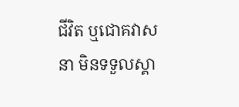ជីវិត ឬជោគវាសនា មិនទទួលស្គា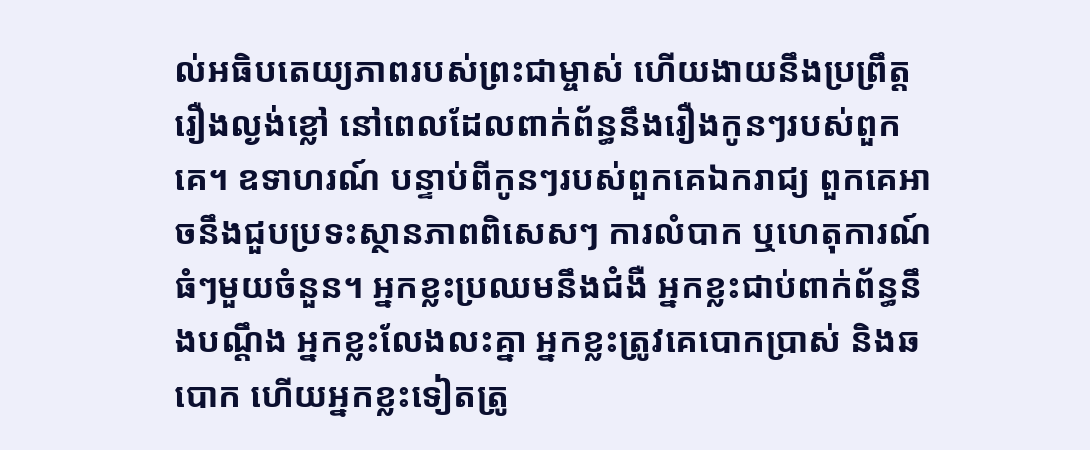ល់អធិបតេយ្យភាពរបស់ព្រះជាម្ចាស់ ហើយងាយនឹងប្រព្រឹត្តរឿងល្ងង់ខ្លៅ នៅពេលដែលពាក់ព័ន្ធនឹងរឿងកូនៗរបស់ពួកគេ។ ឧទាហរណ៍ បន្ទាប់ពីកូនៗរបស់ពួកគេឯករាជ្យ ពួកគេអាចនឹងជួបប្រទះស្ថានភាពពិសេសៗ ការលំបាក ឬហេតុការណ៍ធំៗមួយចំនួន។ អ្នកខ្លះប្រឈមនឹងជំងឺ អ្នកខ្លះជាប់ពាក់ព័ន្ធនឹងបណ្តឹង អ្នកខ្លះលែងលះគ្នា អ្នកខ្លះត្រូវគេបោកប្រាស់ និងឆបោក ហើយអ្នកខ្លះទៀតត្រូ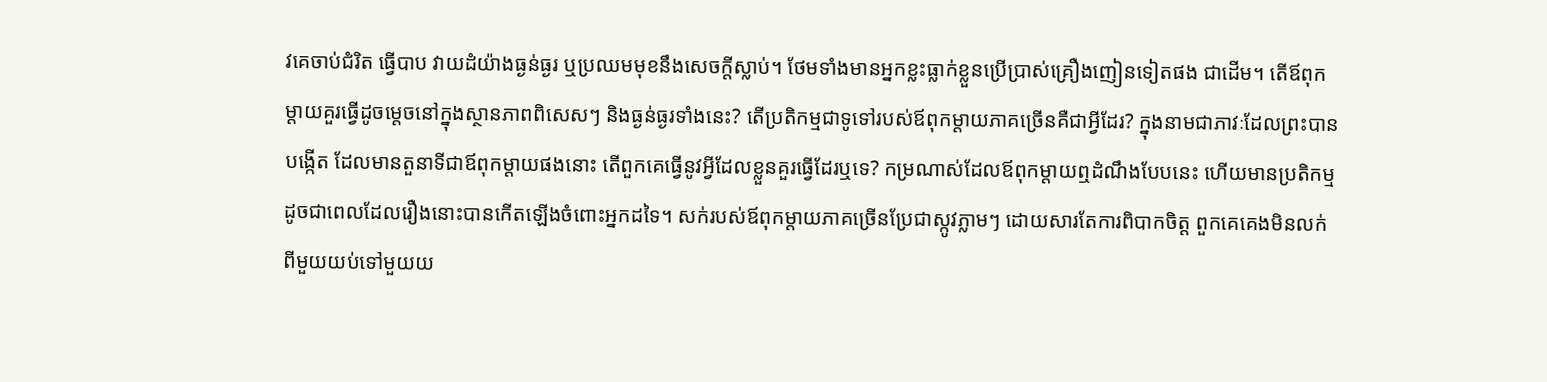វគេចាប់ជំរិត ធ្វើបាប វាយដំយ៉ាងធ្ងន់ធ្ងរ ឬប្រឈមមុខនឹងសេចក្តីស្លាប់។ ថែមទាំងមានអ្នកខ្លះធ្លាក់ខ្លួនប្រើប្រាស់គ្រឿងញៀនទៀតផង ជាដើម។ តើឪពុកម្តាយគួរធ្វើដូចម្តេចនៅក្នុងស្ថានភាពពិសេសៗ និងធ្ងន់ធ្ងរទាំងនេះ? តើប្រតិកម្មជាទូទៅរបស់ឪពុកម្តាយភាគច្រើនគឺជាអ្វីដែរ? ក្នុងនាមជាភាវៈដែលព្រះបានបង្កើត ដែលមានតួនាទីជាឪពុកម្តាយផងនោះ តើពួកគេធ្វើនូវអ្វីដែលខ្លួនគួរធ្វើដែរឬទេ? កម្រណាស់ដែលឪពុកម្តាយឮដំណឹងបែបនេះ ហើយមានប្រតិកម្មដូចជាពេលដែលរឿងនោះបានកើតឡើងចំពោះអ្នកដទៃ។ សក់របស់ឪពុកម្តាយភាគច្រើនប្រែជាស្កូវភ្លាមៗ ដោយសារតែការពិបាកចិត្ត ពួកគេគេងមិនលក់ពីមួយយប់ទៅមួយយ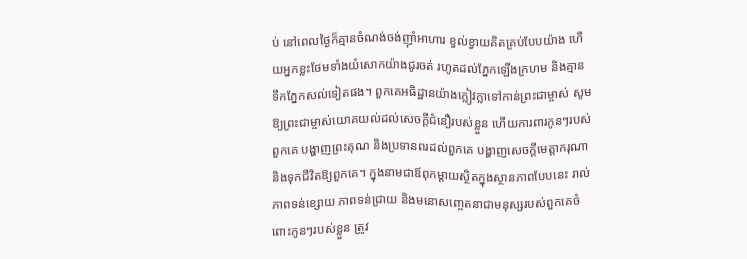ប់ នៅពេលថ្ងៃក៏គ្មានចំណង់ចង់ញ៉ាំអាហារ ខ្វល់ខ្វាយគិតគ្រប់បែបយ៉ាង ហើយអ្នកខ្លះថែមទាំងយំសោកយ៉ាងជូរចត់ រហូតដល់ភ្នែកឡើងក្រហម និងគ្មានទឹកភ្នែកសល់ទៀតផង។ ពួកគេអធិដ្ឋានយ៉ាងក្លៀវក្លាទៅកាន់ព្រះជាម្ចាស់ សូមឱ្យព្រះជាម្ចាស់យោគយល់ដល់សេចក្តីជំនឿរបស់ខ្លួន ហើយការពារកូនៗរបស់ពួកគេ បង្ហាញព្រះគុណ និងប្រទានពរដល់ពួកគេ បង្ហាញសេចក្តីមេត្តាករុណា និងទុកជីវិតឱ្យពួកគេ។ ក្នុងនាមជាឪពុកម្តាយស្ថិតក្នុងស្ថានភាពបែបនេះ រាល់ភាពទន់ខ្សោយ ភាពទន់ជ្រាយ និងមនោសញ្ចេតនាជាមនុស្សរបស់ពួកគេចំពោះកូនៗរបស់ខ្លួន ត្រូវ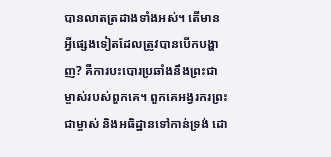បានលាតត្រដាងទាំងអស់។ តើមានអ្វីផ្សេងទៀតដែលត្រូវបានបើកបង្ហាញ? គឺការបះបោរប្រឆាំងនឹងព្រះជាម្ចាស់របស់ពួកគេ។ ពួកគេអង្វរករព្រះជាម្ចាស់ និងអធិដ្ឋានទៅកាន់ទ្រង់ ដោ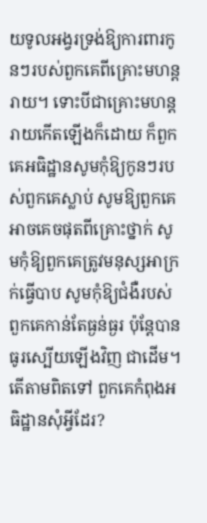យទូលអង្វរទ្រង់ឱ្យការពារកូនៗរបស់ពួកគេពីគ្រោះមហន្តរាយ។ ទោះបីជាគ្រោះមហន្តរាយកើតឡើងក៏ដោយ ក៏ពួកគេអធិដ្ឋានសូមកុំឱ្យកូនៗរបស់ពួកគេស្លាប់ សូមឱ្យពួកគេអាចគេចផុតពីគ្រោះថ្នាក់ សូមកុំឱ្យពួកគេត្រូវមនុស្សអាក្រក់ធ្វើបាប សូមកុំឱ្យជំងឺរបស់ពួកគេកាន់តែធ្ងន់ធ្ងរ ប៉ុន្តែបានធូរស្បើយឡើងវិញ ជាដើម។ តើតាមពិតទៅ ពួកគេកំពុងអធិដ្ឋានសុំអ្វីដែរ?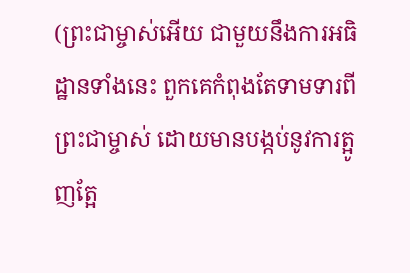(ព្រះជាម្ចាស់អើយ ជាមួយនឹងការអធិដ្ឋានទាំងនេះ ពួកគេកំពុងតែទាមទារពីព្រះជាម្ចាស់ ដោយមានបង្កប់នូវការត្អូញត្អែ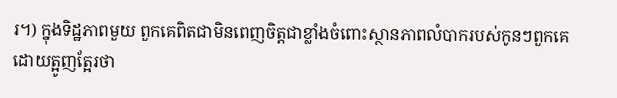រ។) ក្នុងទិដ្ឋភាពមួយ ពួកគេពិតជាមិនពេញចិត្តជាខ្លាំងចំពោះស្ថានភាពលំបាករបស់កូនៗពួកគេ ដោយត្អូញត្អែរថា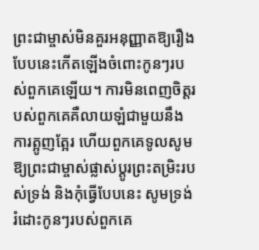ព្រះជាម្ចាស់មិនគួរអនុញ្ញាតឱ្យរឿងបែបនេះកើតឡើងចំពោះកូនៗរបស់ពួកគេឡើយ។ ការមិនពេញចិត្តរបស់ពួកគេគឺលាយឡំជាមួយនឹងការត្អូញត្អែរ ហើយពួកគេទូលសូមឱ្យព្រះជាម្ចាស់ផ្លាស់ប្តូរព្រះតម្រិះរបស់ទ្រង់ និងកុំធ្វើបែបនេះ សូមទ្រង់រំដោះកូនៗរបស់ពួកគេ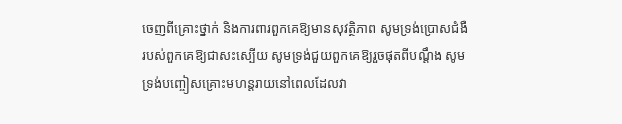ចេញពីគ្រោះថ្នាក់ និងការពារពួកគេឱ្យមានសុវត្ថិភាព សូមទ្រង់ប្រោសជំងឺរបស់ពួកគេឱ្យជាសះស្បើយ សូមទ្រង់ជួយពួកគេឱ្យរួចផុតពីបណ្តឹង សូមទ្រង់បញ្ចៀសគ្រោះមហន្តរាយនៅពេលដែលវា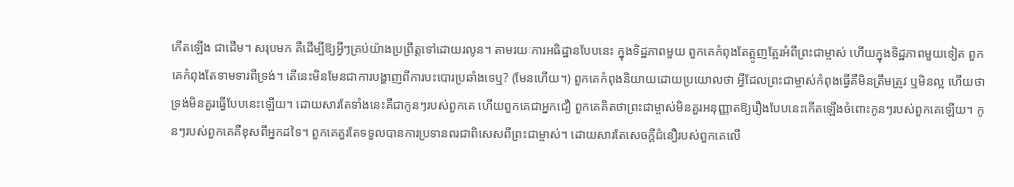កើតឡើង ជាដើម។ សរុបមក គឺដើម្បីឱ្យអ្វីៗគ្រប់យ៉ាងប្រព្រឹត្តទៅដោយរលូន។ តាមរយៈការអធិដ្ឋានបែបនេះ ក្នុងទិដ្ឋភាពមួយ ពួកគេកំពុងតែត្អូញត្អែរអំពីព្រះជាម្ចាស់ ហើយក្នុងទិដ្ឋភាពមួយទៀត ពួកគេកំពុងតែទាមទារពីទ្រង់។ តើនេះមិនមែនជាការបង្ហាញពីការបះបោរប្រឆាំងទេឬ? (មែនហើយ។) ពួកគេកំពុងនិយាយដោយប្រយោលថា អ្វីដែលព្រះជាម្ចាស់កំពុងធ្វើគឺមិនត្រឹមត្រូវ ឬមិនល្អ ហើយថាទ្រង់មិនគួរធ្វើបែបនេះឡើយ។ ដោយសារតែទាំងនេះគឺជាកូនៗរបស់ពួកគេ ហើយពួកគេជាអ្នកជឿ ពួកគេគិតថាព្រះជាម្ចាស់មិនគួរអនុញ្ញាតឱ្យរឿងបែបនេះកើតឡើងចំពោះកូនៗរបស់ពួកគេឡើយ។ កូនៗរបស់ពួកគេគឺខុសពីអ្នកដទៃ។ ពួកគេគួរតែទទួលបានការប្រទានពរជាពិសេសពីព្រះជាម្ចាស់។ ដោយសារតែសេចក្តីជំនឿរបស់ពួកគេលើ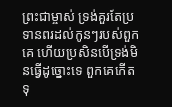ព្រះជាម្ចាស់ ទ្រង់គួរតែប្រទានពរដល់កូនៗរបស់ពួកគេ ហើយប្រសិនបើទ្រង់មិនធ្វើដូច្នោះទេ ពួកគេកើតទុ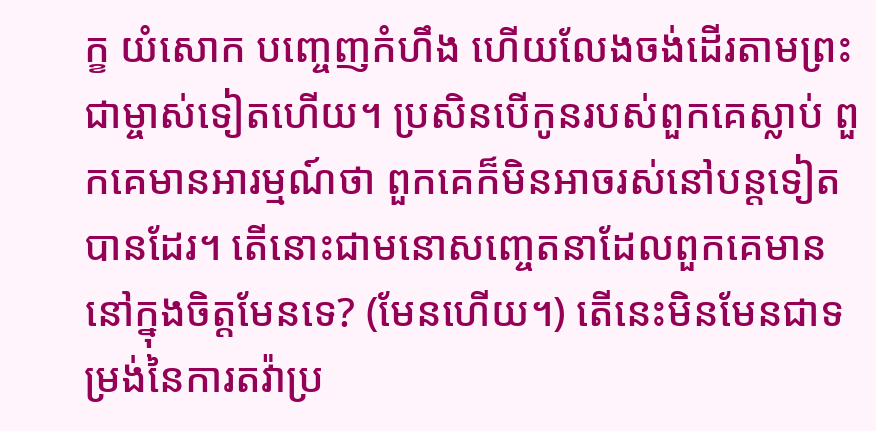ក្ខ យំសោក បញ្ចេញកំហឹង ហើយលែងចង់ដើរតាមព្រះជាម្ចាស់ទៀតហើយ។ ប្រសិនបើកូនរបស់ពួកគេស្លាប់ ពួកគេមានអារម្មណ៍ថា ពួកគេក៏មិនអាចរស់នៅបន្តទៀតបានដែរ។ តើនោះជាមនោសញ្ចេតនាដែលពួកគេមាននៅក្នុងចិត្តមែនទេ? (មែនហើយ។) តើនេះមិនមែនជាទម្រង់នៃការតវ៉ាប្រ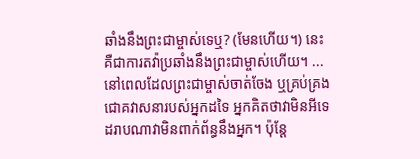ឆាំងនឹងព្រះជាម្ចាស់ទេឬ? (មែនហើយ។) នេះគឺជាការតវ៉ាប្រឆាំងនឹងព្រះជាម្ចាស់ហើយ។ ... នៅពេលដែលព្រះជាម្ចាស់ចាត់ចែង ឬគ្រប់គ្រងជោគវាសនារបស់អ្នកដទៃ អ្នកគិតថាវាមិនអីទេ ដរាបណាវាមិនពាក់ព័ន្ធនឹងអ្នក។ ប៉ុន្តែ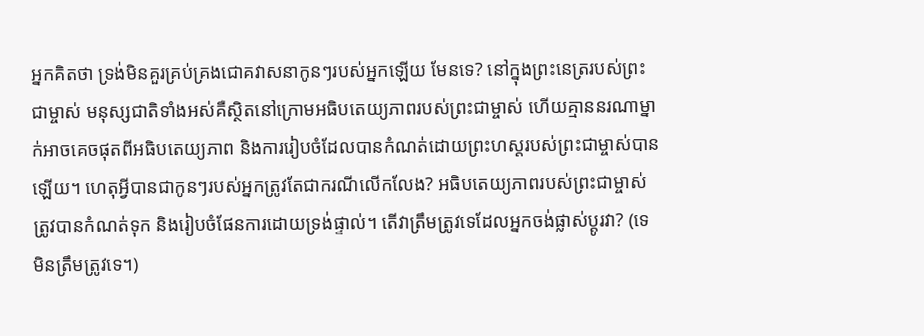អ្នកគិតថា ទ្រង់មិនគួរគ្រប់គ្រងជោគវាសនាកូនៗរបស់អ្នកឡើយ មែនទេ? នៅក្នុងព្រះនេត្ររបស់ព្រះជាម្ចាស់ មនុស្សជាតិទាំងអស់គឺស្ថិតនៅក្រោមអធិបតេយ្យភាពរបស់ព្រះជាម្ចាស់ ហើយគ្មាននរណាម្នាក់អាចគេចផុតពីអធិបតេយ្យភាព និងការរៀបចំដែលបានកំណត់ដោយព្រះហស្តរបស់ព្រះជាម្ចាស់បានឡើយ។ ហេតុអ្វីបានជាកូនៗរបស់អ្នកត្រូវតែជាករណីលើកលែង? អធិបតេយ្យភាពរបស់ព្រះជាម្ចាស់ត្រូវបានកំណត់ទុក និងរៀបចំផែនការដោយទ្រង់ផ្ទាល់។ តើវាត្រឹមត្រូវទេដែលអ្នកចង់ផ្លាស់ប្តូរវា? (ទេ មិនត្រឹមត្រូវទេ។)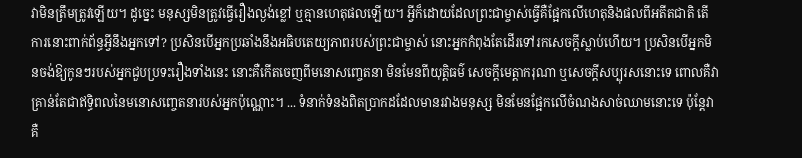វាមិនត្រឹមត្រូវឡើយ។ ដូច្នេះ មនុស្សមិនត្រូវធ្វើរឿងល្ងង់ខ្លៅ ឬគ្មានហេតុផលឡើយ។ អ្វីក៏ដោយដែលព្រះជាម្ចាស់ធ្វើគឺផ្អែកលើហេតុនិងផលពីអតីតជាតិ តើការនោះពាក់ព័ន្ធអ្វីនឹងអ្នកទៅ? ប្រសិនបើអ្នកប្រឆាំងនឹងអធិបតេយ្យភាពរបស់ព្រះជាម្ចាស់ នោះអ្នកកំពុងតែដើរទៅរកសេចក្ដីស្លាប់ហើយ។ ប្រសិនបើអ្នកមិនចង់ឱ្យកូនៗរបស់អ្នកជួបប្រទះរឿងទាំងនេះ នោះគឺកើតចេញពីមនោសញ្ចេតនា មិនមែនពីយុត្តិធម៌ សេចក្តីមេត្តាករុណា ឬសេចក្តីសប្បុរសនោះទេ ពោលគឺវាគ្រាន់តែជាឥទ្ធិពលនៃមនោសញ្ចេតនារបស់អ្នកប៉ុណ្ណោះ។ ... ទំនាក់ទំនងពិតប្រាកដដែលមានរវាងមនុស្ស មិនមែនផ្អែកលើចំណងសាច់ឈាមនោះទេ ប៉ុន្តែវាគឺ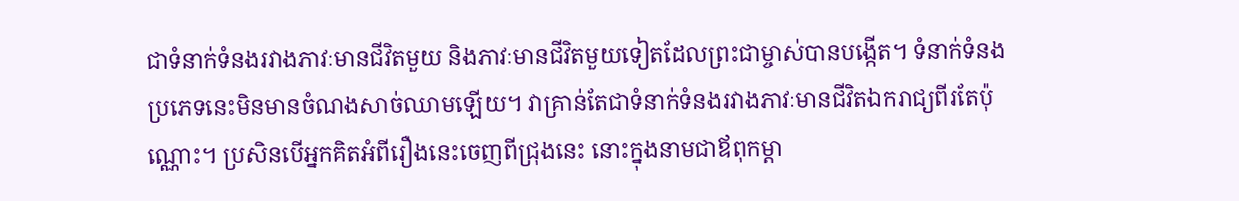ជាទំនាក់ទំនងរវាងភាវៈមានជីវិតមួយ និងភាវៈមានជីវិតមួយទៀតដែលព្រះជាម្ចាស់បានបង្កើត។ ទំនាក់ទំនងប្រភេទនេះមិនមានចំណងសាច់ឈាមឡើយ។ វាគ្រាន់តែជាទំនាក់ទំនងរវាងភាវៈមានជីវិតឯករាជ្យពីរតែប៉ុណ្ណោះ។ ប្រសិនបើអ្នកគិតអំពីរឿងនេះចេញពីជ្រុងនេះ នោះក្នុងនាមជាឪពុកម្តា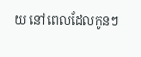យ នៅពេលដែលកូនៗ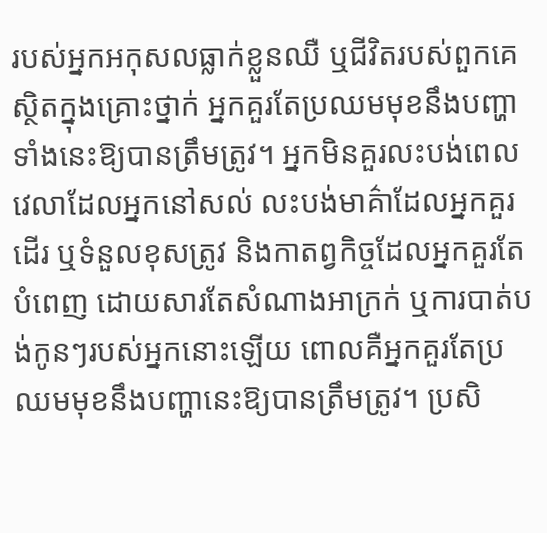របស់អ្នកអកុសលធ្លាក់ខ្លួនឈឺ ឬជីវិតរបស់ពួកគេស្ថិតក្នុងគ្រោះថ្នាក់ អ្នកគួរតែប្រឈមមុខនឹងបញ្ហាទាំងនេះឱ្យបានត្រឹមត្រូវ។ អ្នកមិនគួរលះបង់ពេលវេលាដែលអ្នកនៅសល់ លះបង់មាគ៌ាដែលអ្នកគួរដើរ ឬទំនួលខុសត្រូវ និងកាតព្វកិច្ចដែលអ្នកគួរតែបំពេញ ដោយសារតែសំណាងអាក្រក់ ឬការបាត់បង់កូនៗរបស់អ្នកនោះឡើយ ពោលគឺអ្នកគួរតែប្រឈមមុខនឹងបញ្ហានេះឱ្យបានត្រឹមត្រូវ។ ប្រសិ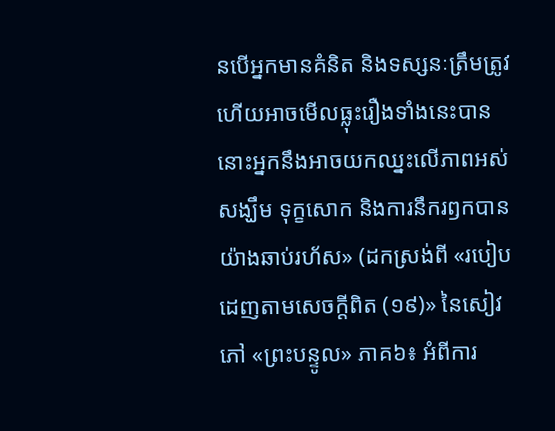នបើអ្នកមានគំនិត និងទស្សនៈត្រឹមត្រូវ ហើយអាចមើលធ្លុះរឿងទាំងនេះបាន នោះអ្នកនឹងអាចយកឈ្នះលើភាពអស់សង្ឃឹម ទុក្ខសោក និងការនឹករឭកបានយ៉ាងឆាប់រហ័ស» (ដកស្រង់ពី «របៀបដេញតាមសេចក្ដីពិត (១៩)» នៃសៀវភៅ «ព្រះបន្ទូល» ភាគ៦៖ អំពីការ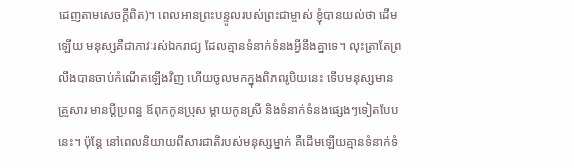ដេញតាមសេចក្តីពិត)។ ពេលអានព្រះបន្ទូលរបស់ព្រះជាម្ចាស់ ខ្ញុំបានយល់ថា ដើមឡើយ មនុស្សគឺជាភាវៈរស់ឯករាជ្យ ដែលគ្មានទំនាក់ទំនងអ្វីនឹងគ្នាទេ។ លុះត្រាតែព្រលឹងបានចាប់កំណើតឡើងវិញ ហើយចូលមកក្នុងពិភពរូបិយនេះ ទើបមនុស្សមានគ្រួសារ មានប្ដីប្រពន្ធ ឪពុកកូនប្រុស ម្ដាយកូនស្រី និងទំនាក់ទំនងផ្សេងៗទៀតបែបនេះ។ ប៉ុន្តែ នៅពេលនិយាយពីសារជាតិរបស់មនុស្សម្នាក់ គឺដើមឡើយគ្មានទំនាក់ទំ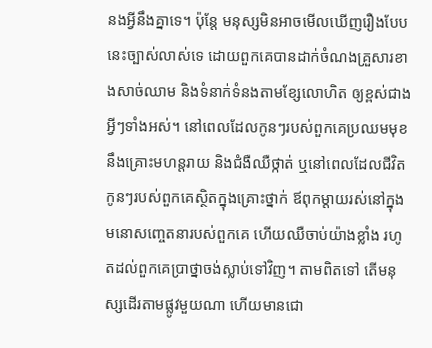នងអ្វីនឹងគ្នាទេ។ ប៉ុន្តែ មនុស្សមិនអាចមើលឃើញរឿងបែបនេះច្បាស់លាស់ទេ ដោយពួកគេបានដាក់ចំណងគ្រួសារខាងសាច់ឈាម និងទំនាក់ទំនងតាមខ្សែលោហិត ឲ្យខ្ពស់ជាងអ្វីៗទាំងអស់។ នៅពេលដែលកូនៗរបស់ពួកគេប្រឈមមុខនឹងគ្រោះមហន្តរាយ និងជំងឺឈឺថ្កាត់ ឬនៅពេលដែលជីវិតកូនៗរបស់ពួកគេស្ថិតក្នុងគ្រោះថ្នាក់ ឪពុកម្ដាយរស់នៅក្នុងមនោសញ្ចេតនារបស់ពួកគេ ហើយឈឺចាប់យ៉ាងខ្លាំង រហូតដល់ពួកគេប្រាថ្នាចង់ស្លាប់ទៅវិញ។ តាមពិតទៅ តើមនុស្សដើរតាមផ្លូវមួយណា ហើយមានជោ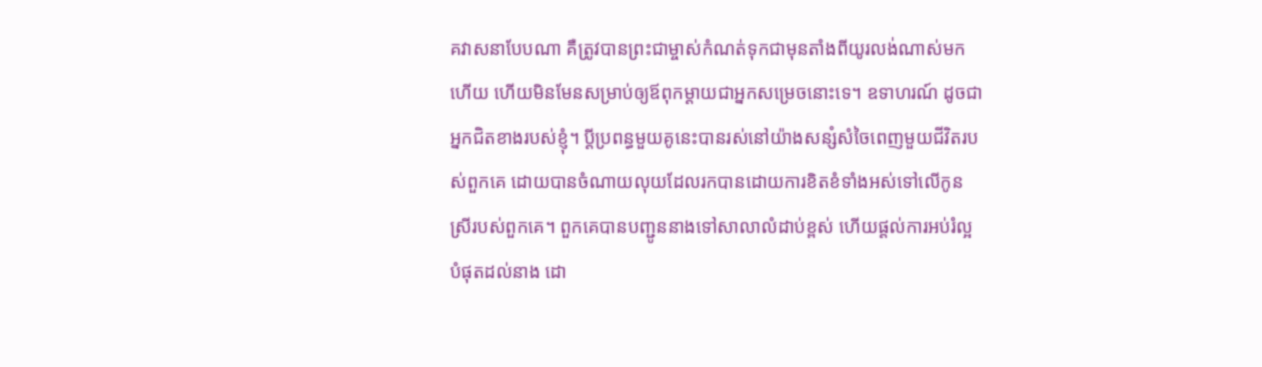គវាសនាបែបណា គឺត្រូវបានព្រះជាម្ចាស់កំណត់ទុកជាមុនតាំងពីយូរលង់ណាស់មកហើយ ហើយមិនមែនសម្រាប់ឲ្យឪពុកម្ដាយជាអ្នកសម្រេចនោះទេ។ ឧទាហរណ៍ ដូចជាអ្នកជិតខាងរបស់ខ្ញុំ។ ប្ដីប្រពន្ធមួយគូនេះបានរស់នៅយ៉ាងសន្សំសំចៃពេញមួយជីវិតរបស់ពួកគេ ដោយបានចំណាយលុយដែលរកបានដោយការខិតខំទាំងអស់ទៅលើកូនស្រីរបស់ពួកគេ។ ពួកគេបានបញ្ជូននាងទៅសាលាលំដាប់ខ្ពស់ ហើយផ្ដល់ការអប់រំល្អបំផុតដល់នាង ដោ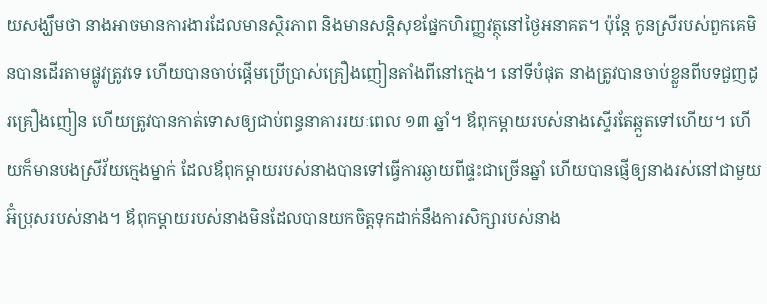យសង្ឃឹមថា នាងអាចមានការងារដែលមានស្ថិរភាព និងមានសន្តិសុខផ្នែកហិរញ្ញវត្ថុនៅថ្ងៃអនាគត។ ប៉ុន្តែ កូនស្រីរបស់ពួកគេមិនបានដើរតាមផ្លូវត្រូវទេ ហើយបានចាប់ផ្ដើមប្រើប្រាស់គ្រឿងញៀនតាំងពីនៅក្មេង។ នៅទីបំផុត នាងត្រូវបានចាប់ខ្លួនពីបទជួញដូរគ្រឿងញៀន ហើយត្រូវបានកាត់ទោសឲ្យជាប់ពន្ធនាគាររយៈពេល ១៣ ឆ្នាំ។ ឪពុកម្ដាយរបស់នាងស្ទើរតែឆ្កួតទៅហើយ។ ហើយក៏មានបងស្រីវ័យក្មេងម្នាក់ ដែលឪពុកម្ដាយរបស់នាងបានទៅធ្វើការឆ្ងាយពីផ្ទះជាច្រើនឆ្នាំ ហើយបានផ្ញើឲ្យនាងរស់នៅជាមួយអ៊ំប្រុសរបស់នាង។ ឪពុកម្ដាយរបស់នាងមិនដែលបានយកចិត្តទុកដាក់នឹងការសិក្សារបស់នាង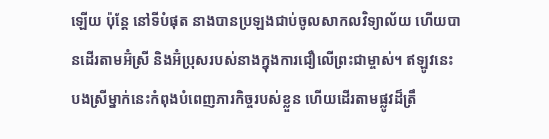ឡើយ ប៉ុន្តែ នៅទីបំផុត នាងបានប្រឡងជាប់ចូលសាកលវិទ្យាល័យ ហើយបានដើរតាមអ៊ំស្រី និងអ៊ំប្រុសរបស់នាងក្នុងការជឿលើព្រះជាម្ចាស់។ ឥឡូវនេះ បងស្រីម្នាក់នេះកំពុងបំពេញភារកិច្ចរបស់ខ្លួន ហើយដើរតាមផ្លូវដ៏ត្រឹ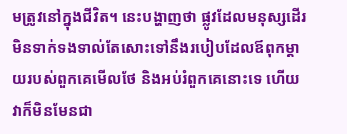មត្រូវនៅក្នុងជីវិត។ នេះបង្ហាញថា ផ្លូវដែលមនុស្សដើរមិនទាក់ទងទាល់តែសោះទៅនឹងរបៀបដែលឪពុកម្ដាយរបស់ពួកគេមើលថែ និងអប់រំពួកគេនោះទេ ហើយវាក៏មិនមែនជា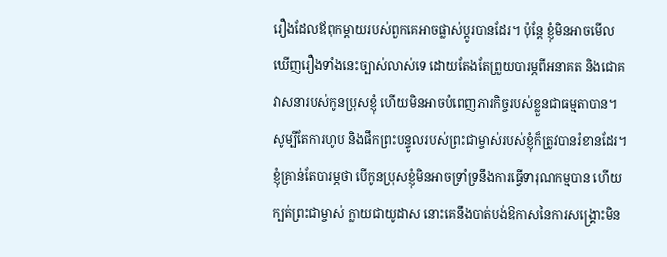រឿងដែលឪពុកម្ដាយរបស់ពួកគេអាចផ្លាស់ប្ដូរបានដែរ។ ប៉ុន្តែ ខ្ញុំមិនអាចមើលឃើញរឿងទាំងនេះច្បាស់លាស់ទេ ដោយតែងតែព្រួយបារម្ភពីអនាគត និងជោគវាសនារបស់កូនប្រុសខ្ញុំ ហើយមិនអាចបំពេញភារកិច្ចរបស់ខ្លួនជាធម្មតាបាន។ សូម្បីតែការហូប និងផឹកព្រះបន្ទូលរបស់ព្រះជាម្ចាស់របស់ខ្ញុំក៏ត្រូវបានរំខានដែរ។ ខ្ញុំគ្រាន់តែបារម្ភថា បើកូនប្រុសខ្ញុំមិនអាចទ្រាំទ្រនឹងការធ្វើទារុណកម្មបាន ហើយក្បត់ព្រះជាម្ចាស់ ក្លាយជាយូដាស នោះគេនឹងបាត់បង់ឱកាសនៃការសង្គ្រោះមិន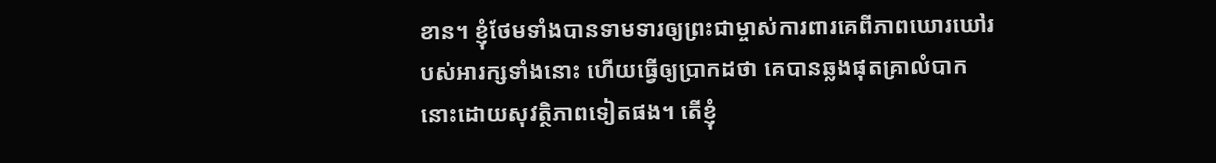ខាន។ ខ្ញុំថែមទាំងបានទាមទារឲ្យព្រះជាម្ចាស់ការពារគេពីភាពឃោរឃៅរបស់អារក្សទាំងនោះ ហើយធ្វើឲ្យប្រាកដថា គេបានឆ្លងផុតគ្រាលំបាកនោះដោយសុវត្ថិភាពទៀតផង។ តើខ្ញុំ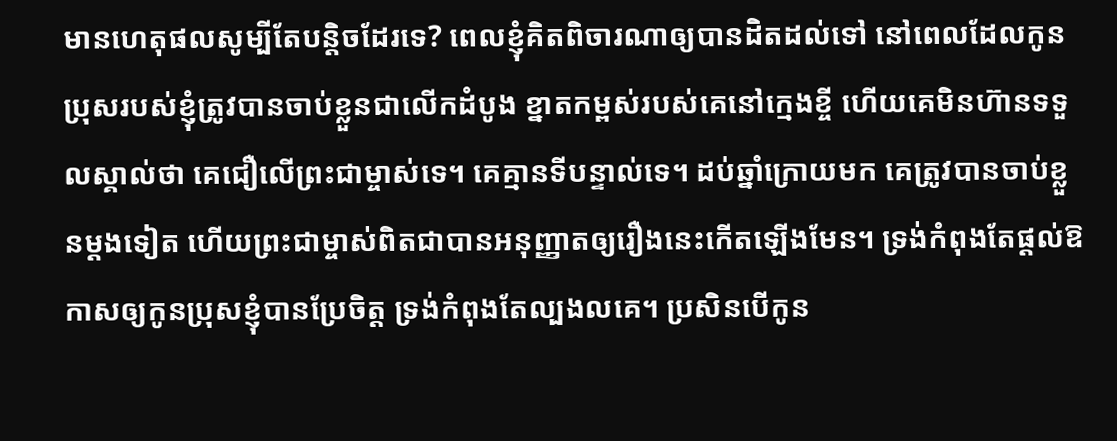មានហេតុផលសូម្បីតែបន្តិចដែរទេ? ពេលខ្ញុំគិតពិចារណាឲ្យបានដិតដល់ទៅ នៅពេលដែលកូនប្រុសរបស់ខ្ញុំត្រូវបានចាប់ខ្លួនជាលើកដំបូង ខ្នាតកម្ពស់របស់គេនៅក្មេងខ្ចី ហើយគេមិនហ៊ានទទួលស្គាល់ថា គេជឿលើព្រះជាម្ចាស់ទេ។ គេគ្មានទីបន្ទាល់ទេ។ ដប់ឆ្នាំក្រោយមក គេត្រូវបានចាប់ខ្លួនម្ដងទៀត ហើយព្រះជាម្ចាស់ពិតជាបានអនុញ្ញាតឲ្យរឿងនេះកើតឡើងមែន។ ទ្រង់កំពុងតែផ្ដល់ឱកាសឲ្យកូនប្រុសខ្ញុំបានប្រែចិត្ត ទ្រង់កំពុងតែល្បងលគេ។ ប្រសិនបើកូន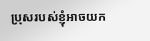ប្រុសរបស់ខ្ញុំអាចយក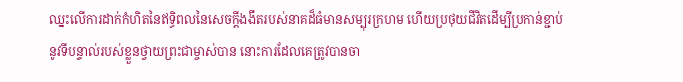ឈ្នះលើការដាក់កំហិតនៃឥទ្ធិពលនៃសេចក្ដីងងឹតរបស់នាគដ៏ធំមានសម្បុរក្រហម ហើយប្រថុយជីវិតដើម្បីប្រកាន់ខ្ជាប់នូវទីបន្ទាល់របស់ខ្លួនថ្វាយព្រះជាម្ចាស់បាន នោះការដែលគេត្រូវបានចា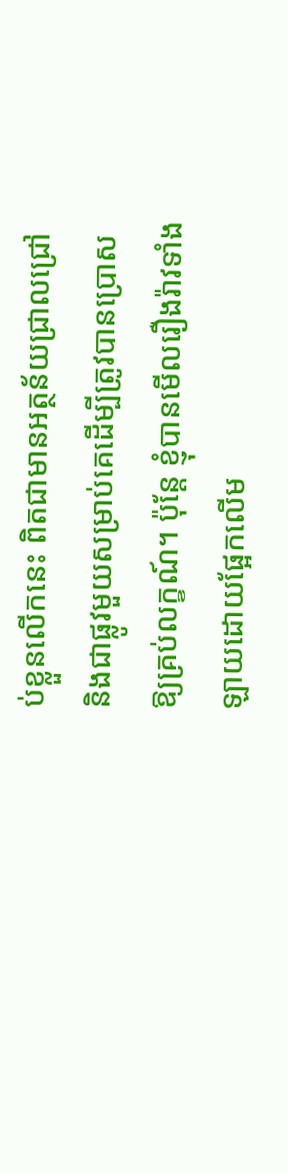ប់ខ្លួនលើកនេះ ពិតជាមានអត្ថន័យជ្រាលជ្រៅ និងជាផ្លូវមួយសម្រាប់គេដើម្បីត្រូវបានប្រោសឱ្យគ្រប់លក្ខណ៍។ ប៉ុន្តែ ខ្ញុំបានមើលរឿងរ៉ាវទាំងឡាយដោយផ្អែកលើម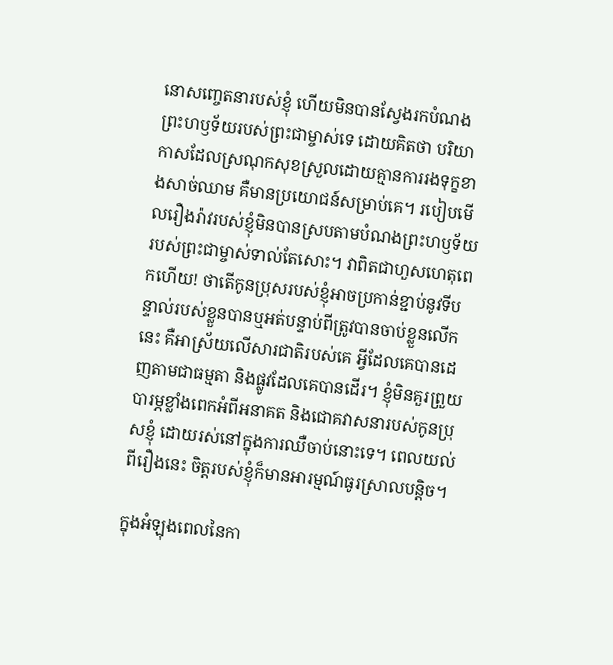នោសញ្ចេតនារបស់ខ្ញុំ ហើយមិនបានស្វែងរកបំណងព្រះហឫទ័យរបស់ព្រះជាម្ចាស់ទេ ដោយគិតថា បរិយាកាសដែលស្រណុកសុខស្រួលដោយគ្មានការរងទុក្ខខាងសាច់ឈាម គឺមានប្រយោជន៍សម្រាប់គេ។ របៀបមើលរឿងរ៉ាវរបស់ខ្ញុំមិនបានស្របតាមបំណងព្រះហឫទ័យរបស់ព្រះជាម្ចាស់ទាល់តែសោះ។ វាពិតជាហួសហេតុពេកហើយ! ថាតើកូនប្រុសរបស់ខ្ញុំអាចប្រកាន់ខ្ជាប់នូវទីបន្ទាល់របស់ខ្លួនបានឬអត់បន្ទាប់ពីត្រូវបានចាប់ខ្លួនលើកនេះ គឺអាស្រ័យលើសារជាតិរបស់គេ អ្វីដែលគេបានដេញតាមជាធម្មតា និងផ្លូវដែលគេបានដើរ។ ខ្ញុំមិនគួរព្រួយបារម្ភខ្លាំងពេកអំពីអនាគត និងជោគវាសនារបស់កូនប្រុសខ្ញុំ ដោយរស់នៅក្នុងការឈឺចាប់នោះទេ។ ពេលយល់ពីរឿងនេះ ចិត្តរបស់ខ្ញុំក៏មានអារម្មណ៍ធូរស្រាលបន្តិច។

ក្នុងអំឡុងពេលនៃកា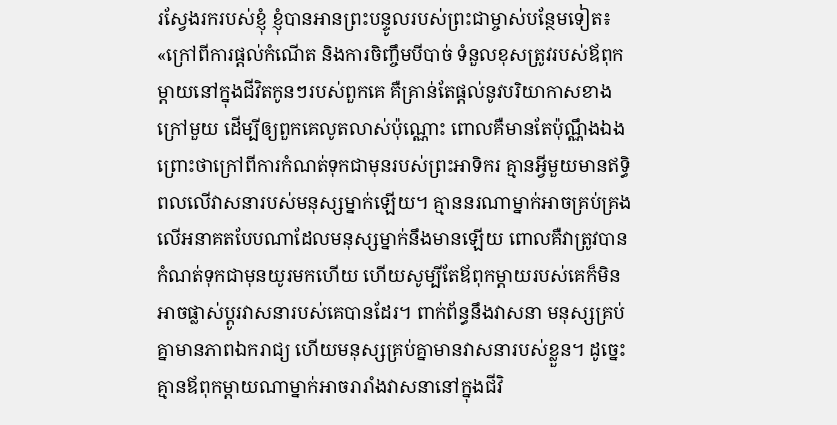រស្វែងរករបស់ខ្ញុំ ខ្ញុំបានអានព្រះបន្ទូលរបស់ព្រះជាម្ចាស់បន្ថែមទៀត៖ «ក្រៅពីការផ្ដល់កំណើត និងការចិញ្ចឹមបីបាច់ ទំនួលខុសត្រូវរបស់ឪពុកម្ដាយនៅក្នុងជីវិតកូនៗរបស់ពួកគេ គឺគ្រាន់តែផ្ដល់នូវបរិយាកាសខាងក្រៅមួយ ដើម្បីឲ្យពួកគេលូតលាស់ប៉ុណ្ណោះ ពោលគឺមានតែប៉ុណ្ណឹងឯង ព្រោះថាក្រៅពីការកំណត់ទុកជាមុនរបស់ព្រះអាទិករ គ្មានអ្វីមួយមានឥទ្ធិពលលើវាសនារបស់មនុស្សម្នាក់ឡើយ។ គ្មាននរណាម្នាក់អាចគ្រប់គ្រងលើអនាគតបែបណាដែលមនុស្សម្នាក់នឹងមានឡើយ ពោលគឺវាត្រូវបានកំណត់ទុកជាមុនយូរមកហើយ ហើយសូម្បីតែឪពុកម្ដាយរបស់គេក៏មិនអាចផ្លាស់ប្ដូរវាសនារបស់គេបានដែរ។ ពាក់ព័ន្ធនឹងវាសនា មនុស្សគ្រប់គ្នាមានភាពឯករាជ្យ ហើយមនុស្សគ្រប់គ្នាមានវាសនារបស់ខ្លួន។ ដូច្នេះ គ្មានឪពុកម្ដាយណាម្នាក់អាចរារាំងវាសនានៅក្នុងជីវិ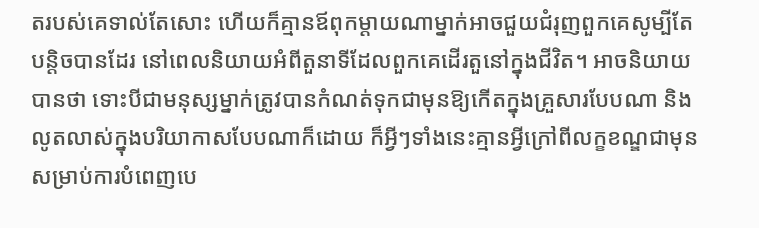តរបស់គេទាល់តែសោះ ហើយក៏គ្មានឪពុកម្ដាយណាម្នាក់អាចជួយជំរុញពួកគេសូម្បីតែបន្តិចបានដែរ នៅពេលនិយាយអំពីតួនាទីដែលពួកគេដើរតួនៅក្នុងជីវិត។ អាចនិយាយបានថា ទោះបីជាមនុស្សម្នាក់ត្រូវបានកំណត់ទុកជាមុនឱ្យកើតក្នុងគ្រួសារបែបណា និងលូតលាស់ក្នុងបរិយាកាសបែបណាក៏ដោយ ក៏អ្វីៗទាំងនេះគ្មានអ្វីក្រៅពីលក្ខខណ្ឌជាមុនសម្រាប់ការបំពេញបេ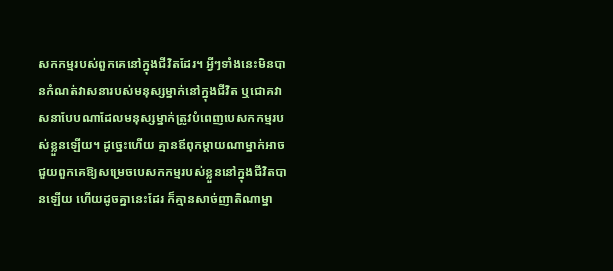សកកម្មរបស់ពួកគេនៅក្នុងជីវិតដែរ។ អ្វីៗទាំងនេះមិនបានកំណត់វាសនារបស់មនុស្សម្នាក់នៅក្នុងជីវិត ឬជោគវាសនាបែបណាដែលមនុស្សម្នាក់ត្រូវបំពេញបេសកកម្មរបស់ខ្លួនឡើយ។ ដូច្នេះហើយ គ្មានឪពុកម្ដាយណាម្នាក់អាចជួយពួកគេឱ្យសម្រេចបេសកកម្មរបស់ខ្លួននៅក្នុងជីវិតបានឡើយ ហើយដូចគ្នានេះដែរ ក៏គ្មានសាច់ញាតិណាម្នា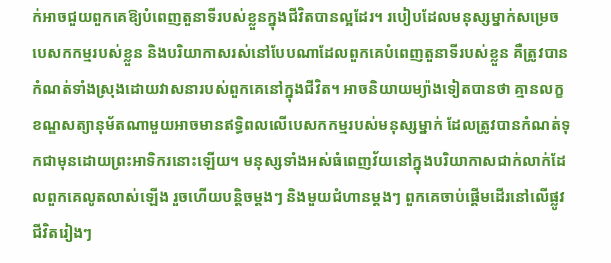ក់អាចជួយពួកគេឱ្យបំពេញតួនាទីរបស់ខ្លួនក្នុងជីវិតបានល្អដែរ។ របៀបដែលមនុស្សម្នាក់សម្រេចបេសកកម្មរបស់ខ្លួន និងបរិយាកាសរស់នៅបែបណាដែលពួកគេបំពេញតួនាទីរបស់ខ្លួន គឺត្រូវបានកំណត់ទាំងស្រុងដោយវាសនារបស់ពួកគេនៅក្នុងជីវិត។ អាចនិយាយម្យ៉ាងទៀតបានថា គ្មានលក្ខខណ្ឌសត្យានុម័តណាមួយអាចមានឥទ្ធិពលលើបេសកកម្មរបស់មនុស្សម្នាក់ ដែលត្រូវបានកំណត់ទុកជាមុនដោយព្រះអាទិករនោះឡើយ។ មនុស្សទាំងអស់ធំពេញវ័យនៅក្នុងបរិយាកាសជាក់លាក់ដែលពួកគេលូតលាស់ឡើង រួចហើយបន្តិចម្ដងៗ និងមួយជំហានម្ដងៗ ពួកគេចាប់ផ្ដើមដើរនៅលើផ្លូវជីវិតរៀងៗ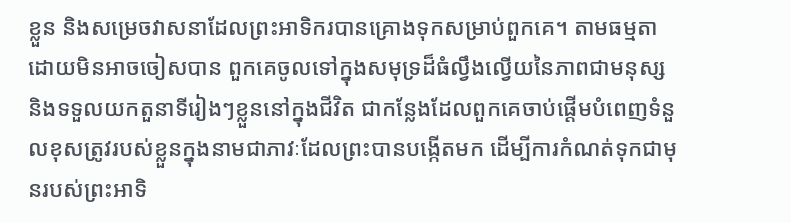ខ្លួន និងសម្រេចវាសនាដែលព្រះអាទិករបានគ្រោងទុកសម្រាប់ពួកគេ។ តាមធម្មតាដោយមិនអាចចៀសបាន ពួកគេចូលទៅក្នុងសមុទ្រដ៏ធំល្វឹងល្វើយនៃភាពជាមនុស្ស និងទទួលយកតួនាទីរៀងៗខ្លួននៅក្នុងជីវិត ជាកន្លែងដែលពួកគេចាប់ផ្ដើមបំពេញទំនួលខុសត្រូវរបស់ខ្លួនក្នុងនាមជាភាវៈដែលព្រះបានបង្កើតមក ដើម្បីការកំណត់ទុកជាមុនរបស់ព្រះអាទិ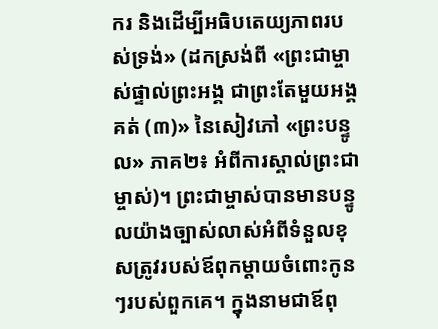ករ និងដើម្បីអធិបតេយ្យភាពរបស់ទ្រង់» (ដកស្រង់ពី «ព្រះជាម្ចាស់ផ្ទាល់ព្រះអង្គ ជាព្រះតែមួយអង្គគត់ (៣)» នៃសៀវភៅ «ព្រះបន្ទូល» ភាគ២៖ អំពីការស្គាល់ព្រះជាម្ចាស់)។ ព្រះជាម្ចាស់បានមានបន្ទូលយ៉ាងច្បាស់លាស់អំពីទំនួលខុសត្រូវរបស់ឪពុកម្ដាយចំពោះកូនៗរបស់ពួកគេ។ ក្នុងនាមជាឪពុ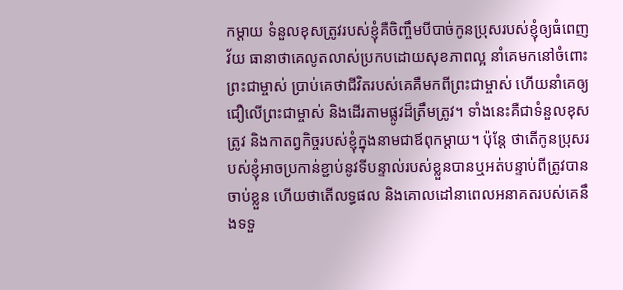កម្ដាយ ទំនួលខុសត្រូវរបស់ខ្ញុំគឺចិញ្ចឹមបីបាច់កូនប្រុសរបស់ខ្ញុំឲ្យធំពេញវ័យ ធានាថាគេលូតលាស់ប្រកបដោយសុខភាពល្អ នាំគេមកនៅចំពោះព្រះជាម្ចាស់ ប្រាប់គេថាជីវិតរបស់គេគឺមកពីព្រះជាម្ចាស់ ហើយនាំគេឲ្យជឿលើព្រះជាម្ចាស់ និងដើរតាមផ្លូវដ៏ត្រឹមត្រូវ។ ទាំងនេះគឺជាទំនួលខុសត្រូវ និងកាតព្វកិច្ចរបស់ខ្ញុំក្នុងនាមជាឪពុកម្ដាយ។ ប៉ុន្តែ ថាតើកូនប្រុសរបស់ខ្ញុំអាចប្រកាន់ខ្ជាប់នូវទីបន្ទាល់របស់ខ្លួនបានឬអត់បន្ទាប់ពីត្រូវបានចាប់ខ្លួន ហើយថាតើលទ្ធផល និងគោលដៅនាពេលអនាគតរបស់គេនឹងទទួ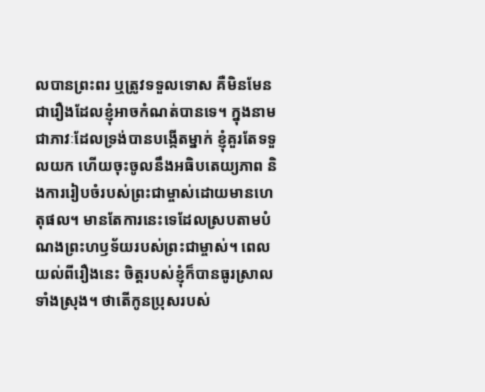លបានព្រះពរ ឬត្រូវទទួលទោស គឺមិនមែនជារឿងដែលខ្ញុំអាចកំណត់បានទេ។ ក្នុងនាមជាភាវៈដែលទ្រង់បានបង្កើតម្នាក់ ខ្ញុំគួរតែទទួលយក ហើយចុះចូលនឹងអធិបតេយ្យភាព និងការរៀបចំរបស់ព្រះជាម្ចាស់ដោយមានហេតុផល។ មានតែការនេះទេដែលស្របតាមបំណងព្រះហឫទ័យរបស់ព្រះជាម្ចាស់។ ពេលយល់ពីរឿងនេះ ចិត្តរបស់ខ្ញុំក៏បានធូរស្រាលទាំងស្រុង។ ថាតើកូនប្រុសរបស់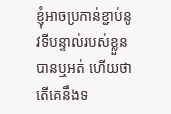ខ្ញុំអាចប្រកាន់ខ្ជាប់នូវទីបន្ទាល់របស់ខ្លួនបានឬអត់ ហើយថាតើគេនឹងទ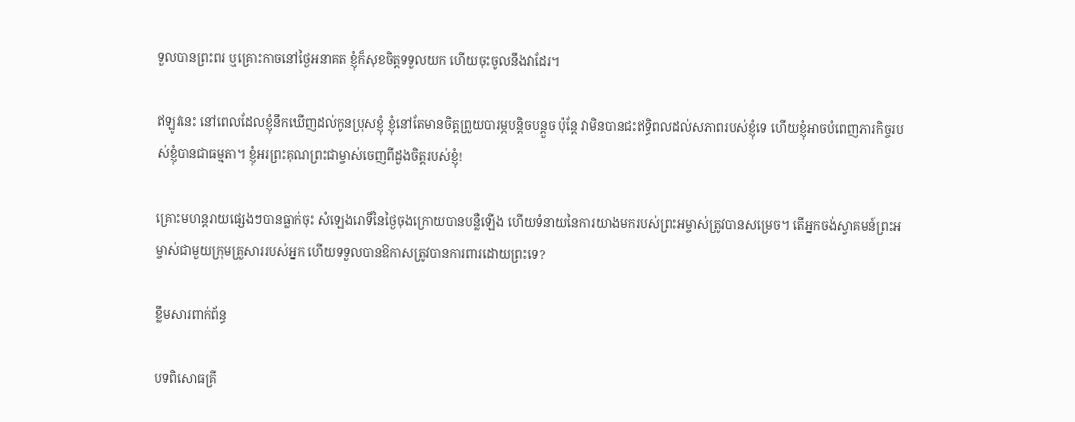ទួលបានព្រះពរ ឬគ្រោះកាចនៅថ្ងៃអនាគត ខ្ញុំក៏សុខចិត្តទទួលយក ហើយចុះចូលនឹងវាដែរ។

ឥឡូវនេះ នៅពេលដែលខ្ញុំនឹកឃើញដល់កូនប្រុសខ្ញុំ ខ្ញុំនៅតែមានចិត្តព្រួយបារម្ភបន្តិចបន្តួច ប៉ុន្តែ វាមិនបានជះឥទ្ធិពលដល់សភាពរបស់ខ្ញុំទេ ហើយខ្ញុំអាចបំពេញភារកិច្ចរបស់ខ្ញុំបានជាធម្មតា។ ខ្ញុំអរព្រះគុណព្រះជាម្ចាស់ចេញពីដួងចិត្តរបស់ខ្ញុំ!

គ្រោះមហន្តរាយផ្សេងៗបានធ្លាក់ចុះ សំឡេងរោទិ៍នៃថ្ងៃចុងក្រោយបានបន្លឺឡើង ហើយទំនាយនៃការយាងមករបស់ព្រះអម្ចាស់ត្រូវបានសម្រេច។ តើអ្នកចង់ស្វាគមន៍ព្រះអម្ចាស់ជាមួយក្រុមគ្រួសាររបស់អ្នក ហើយទទួលបានឱកាសត្រូវបានការពារដោយព្រះទេ?

ខ្លឹមសារពាក់ព័ន្ធ

បទពិសោធគ្រី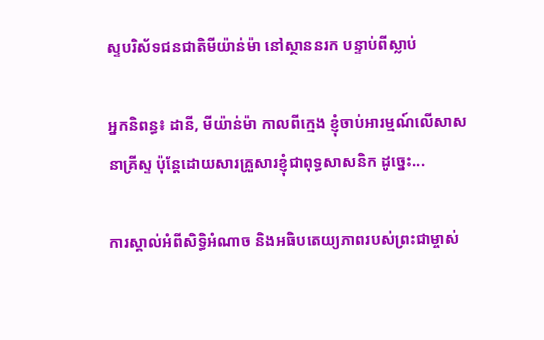ស្ទបរិស័ទជនជាតិមីយ៉ាន់ម៉ា នៅស្ថាននរក បន្ទាប់ពីស្លាប់

អ្នកនិពន្ធ៖ ដានី, មីយ៉ាន់ម៉ា កាលពីក្មេង ខ្ញុំចាប់អារម្មណ៍លើសាសនាគ្រីស្ទ ប៉ុន្តែដោយសារគ្រួសារខ្ញុំជាពុទ្ធសាសនិក ដូច្នេះ...

ការស្គាល់អំពីសិទ្ធិអំណាច និងអធិបតេយ្យភាពរបស់ព្រះជាម្ចាស់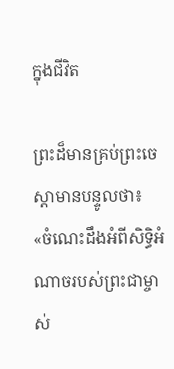ក្នុងជីវិត

ព្រះដ៏មានគ្រប់ព្រះចេស្ដាមានបន្ទូលថា៖ «ចំណេះដឹងអំពីសិទ្ធិអំណាចរបស់ព្រះជាម្ចាស់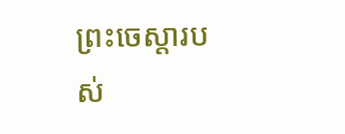ព្រះចេស្ដារបស់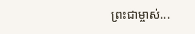ព្រះជាម្ចាស់...